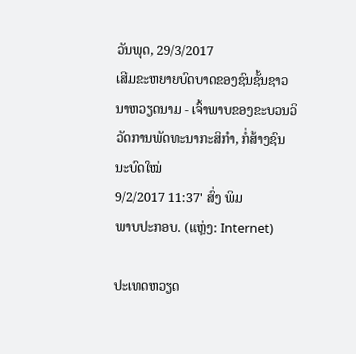ວັນພຸດ, 29/3/2017
ເສີມຂະຫຍາຍບົດບາດຂອງຊົນຊັ້ນຊາວນາຫວຽດນາມ - ເຈົ້າພາບຂອງຂະບວນວິວັດການພັດທະນາກະສິກຳ, ກໍ່ສ້າງຊົນນະບົດໃໝ່
9/2/2017 11:37' ສົ່ງ ພິມ
ພາບປະກອບ. (ແຫຼ່ງ: Internet)

ປະເທດຫວຽດ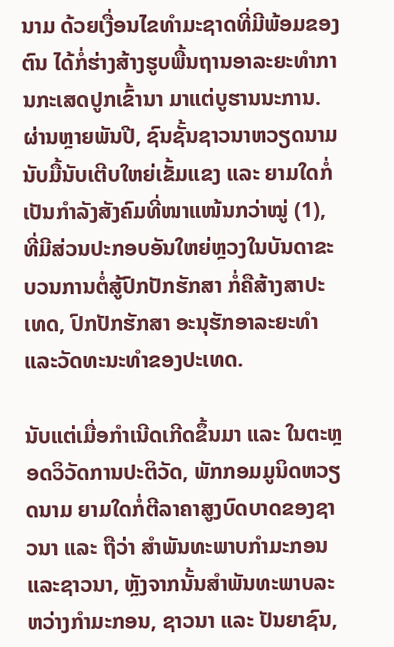ນາມ ດ້ວຍເງື່ອນໄຂທຳມະຊາດທີ່ມີພ້ອມຂອງຕົນ ໄດ້ກໍ່ຮ່າງສ້າງຮູບພື້ນຖານອາລະຍະທຳການກະເສດປູກເຂົ້ານາ ມາແຕ່ບູຮານນະການ. ຜ່ານຫຼາຍພັນປີ, ຊົນຊັ້ນຊາວນາຫວຽດນາມນັບມື້ນັບເຕີບໃຫຍ່ເຂັ້ມແຂງ ແລະ ຍາມໃດກໍ່ເປັນກຳລັງສັງຄົມທີ່ໜາແໜ້ນກວ່າໝູ່ (1), ທີ່ມີສ່ວນປະກອບອັນໃຫຍ່ຫຼວງໃນບັນດາຂະບວນການຕໍ່ສູ້ປົກປັກຮັກສາ ກໍ່ຄືສ້າງສາປະເທດ, ປົກປັກຮັກສາ ອະນຸຮັກອາລະຍະທຳແລະວັດທະນະທຳຂອງປະເທດ.

ນັບແຕ່ເມື່ອກຳເນີດເກີດຂຶ້ນມາ ແລະ ໃນຕະຫຼອດວິວັດການປະຕິວັດ, ພັກກອມມູນິດຫວຽດນາມ ຍາມໃດກໍ່ຕີລາຄາສູງບົດບາດຂອງຊາວນາ ແລະ ຖືວ່າ ສຳພັນທະພາບກຳມະກອນແລະຊາວນາ, ຫຼັງຈາກນັ້ນສຳພັນທະພາບລະຫວ່າງກຳມະກອນ, ຊາວນາ ແລະ ປັນຍາຊົນ,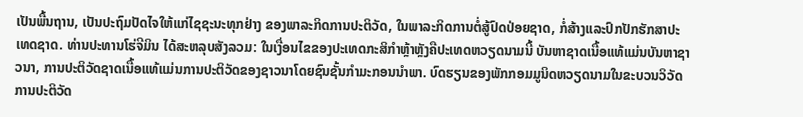ເປັນພື້ນຖານ, ເປັນປະຖົມປັດໄຈໃຫ້ແກ່ໄຊຊະນະທຸກຢ່າງ ຂອງພາລະກິດການປະຕິວັດ, ໃນພາລະກິດການຕໍ່ສູ້ປົດປ່ອຍຊາດ, ກໍ່ສ້າງແລະປົກປັກຮັກສາປະເທດຊາດ. ທ່ານປະທານໂຮ່ຈີມິນ ໄດ້ສະຫລຸບສັງລວມ: ໃນເງື່ອນໄຂຂອງປະເທດກະສິກຳຫຼ້າຫຼັງຄືປະເທດຫວຽດນາມນີ້ ບັນຫາຊາດເນື້ອແທ້ແມ່ນບັນຫາຊາວນາ, ການປະຕິວັດຊາດເນື້ອແທ້ແມ່ນການປະຕິວັດຂອງຊາວນາໂດຍຊົນຊັ້ນກຳມະກອນນຳພາ. ບົດຮຽນຂອງພັກກອມມູນິດຫວຽດນາມໃນຂະບວນວິວັດການປະຕິວັດ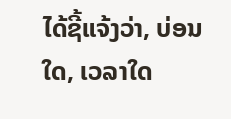ໄດ້ຊີ້ແຈ້ງວ່າ, ບ່ອນໃດ, ເວລາໃດ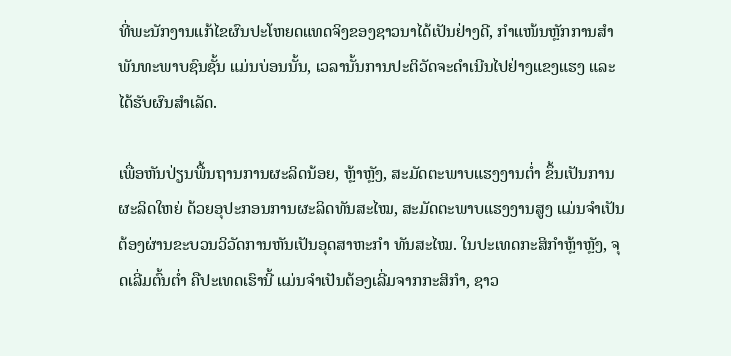ທີ່ພະນັກງານແກ້ໄຂຜົນປະໂຫຍດແທດຈິງຂອງຊາວນາໄດ້ເປັນຢ່າງດີ, ກຳແໜ້ນຫຼັກການສຳພັນທະພາບຊົນຊັ້ນ ແມ່ນບ່ອນນັ້ນ, ເວລານັ້ນການປະຕິວັດຈະດຳເນີນໄປຢ່າງແຂງແຮງ ແລະ ໄດ້ຮັບຜົນສຳເລັດ.

ເພື່ອຫັນປ່ຽນພື້ນຖານການຜະລິດນ້ອຍ, ຫຼ້າຫຼັງ, ສະມັດຕະພາບແຮງງານຕ່ຳ ຂຶ້ນເປັນການຜະລິດໃຫຍ່ ດ້ວຍອຸປະກອນການຜະລິດທັນສະໄໝ, ສະມັດຕະພາບແຮງງານສູງ ແມ່ນຈຳເປັນຕ້ອງຜ່ານຂະບວນວິວັດການຫັນເປັນອຸດສາຫະກຳ ທັນສະໄໝ. ໃນປະເທດກະສິກຳຫຼ້າຫຼັງ, ຈຸດເລີ່ມຕົ້ນຕ່ຳ ຄືປະເທດເຮົານີ້ ແມ່ນຈຳເປັນຕ້ອງເລີ່ມຈາກກະສິກຳ, ຊາວ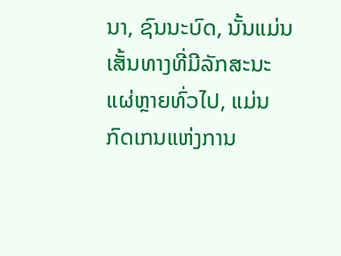ນາ, ຊົນນະບົດ, ນັ້ນແມ່ນເສັ້ນທາງທີ່ມີລັກສະນະແຜ່ຫຼາຍທົ່ວໄປ, ແມ່ນກົດເກນແຫ່ງການ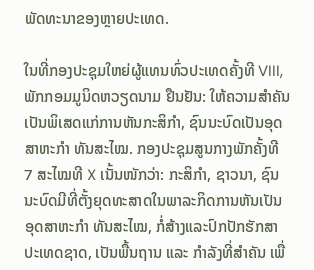ພັດທະນາຂອງຫຼາຍປະເທດ.

ໃນທີ່ກອງປະຊຸມໃຫຍ່ຜູ້ແທນທົ່ວປະເທດຄັ້ງທີ VIII, ພັກກອມມູນິດຫວຽດນາມ ຢືນຢັນ: ໃຫ້ຄວາມສຳຄັນເປັນພິເສດແກ່ການຫັນກະສິກຳ, ຊົນນະບົດເປັນອຸດສາຫະກຳ ທັນສະໄໝ. ກອງປະຊຸມສູນກາງພັກຄັ້ງທີ 7 ສະໄໝທີ X ເນັ້ນໜັກວ່າ: ກະສິກຳ, ຊາວນາ, ຊົນນະບົດມີທີ່ຕັ້ງຍຸດທະສາດໃນພາລະກິດການຫັນເປັນອຸດສາຫະກຳ ທັນສະໄໝ, ກໍ່ສ້າງແລະປົກປັກຮັກສາປະເທດຊາດ, ເປັນພື້ນຖານ ແລະ ກຳລັງທີ່ສຳຄັນ ເພື່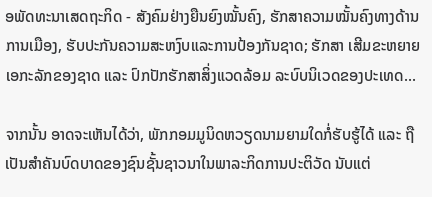ອພັດທະນາເສດຖະກິດ - ສັງຄົມຢ່າງຍືນຍົງໝັ້ນຄົງ, ຮັກສາຄວາມໝັ້ນຄົງທາງດ້ານການເມືອງ, ຮັບປະກັນຄວາມສະຫງົບແລະການປ້ອງກັນຊາດ; ຮັກສາ ເສີມຂະຫຍາຍເອກະລັກຂອງຊາດ ແລະ ປົກປັກຮັກສາສິ່ງແວດລ້ອມ ລະບົບນິເວດຂອງປະເທດ...

ຈາກນັ້ນ ອາດຈະເຫັນໄດ້ວ່າ, ພັກກອມມູນິດຫວຽດນາມຍາມໃດກໍ່ຮັບຮູ້ໄດ້ ແລະ ຖືເປັນສຳຄັນບົດບາດຂອງຊົນຊັ້ນຊາວນາໃນພາລະກິດການປະຕິວັດ ນັບແຕ່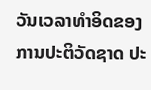ວັນເວລາທຳອິດຂອງການປະຕິວັດຊາດ ປະ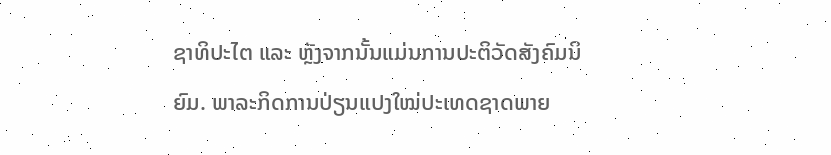ຊາທິປະໄຕ ແລະ ຫຼັງຈາກນັ້ນແມ່ນການປະຕິວັດສັງຄົມນິຍົມ. ພາລະກິດການປ່ຽນແປງໃໝ່ປະເທດຊາດພາຍ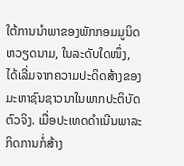ໃຕ້ການນຳພາຂອງພັກກອມມູນິດຫວຽດນາມ, ໃນລະດັບໃດໜຶ່ງ, ໄດ້ເລີ່ມຈາກຄວາມປະດິດສ້າງຂອງມະຫາຊົນຊາວນາໃນພາກປະຕິບັດຕົວຈິງ. ເມື່ອປະເທດດຳເນີນພາລະກິດການກໍ່ສ້າງ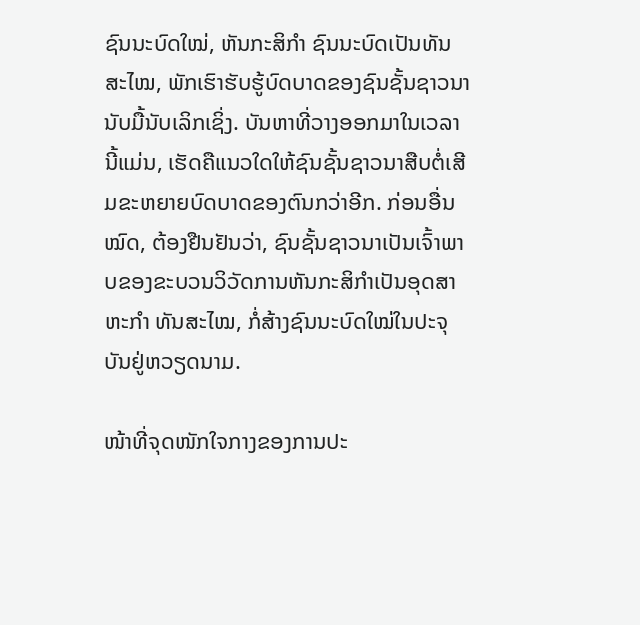ຊົນນະບົດໃໝ່, ຫັນກະສິກຳ ຊົນນະບົດເປັນທັນສະໄໝ, ພັກເຮົາຮັບຮູ້ບົດບາດຂອງຊົນຊັ້ນຊາວນານັບມື້ນັບເລິກເຊິ່ງ. ບັນຫາທີ່ວາງອອກມາໃນເວລານີ້ແມ່ນ, ເຮັດຄືແນວໃດໃຫ້ຊົນຊັ້ນຊາວນາສືບຕໍ່ເສີມຂະຫຍາຍບົດບາດຂອງຕົນກວ່າອີກ. ກ່ອນອື່ນໝົດ, ຕ້ອງຢືນຢັນວ່າ, ຊົນຊັ້ນຊາວນາເປັນເຈົ້າພາບຂອງຂະບວນວິວັດການຫັນກະສິກຳເປັນອຸດສາຫະກຳ ທັນສະໄໝ, ກໍ່ສ້າງຊົນນະບົດໃໝ່ໃນປະຈຸບັນຢູ່ຫວຽດນາມ.

ໜ້າທີ່ຈຸດໜັກໃຈກາງຂອງການປະ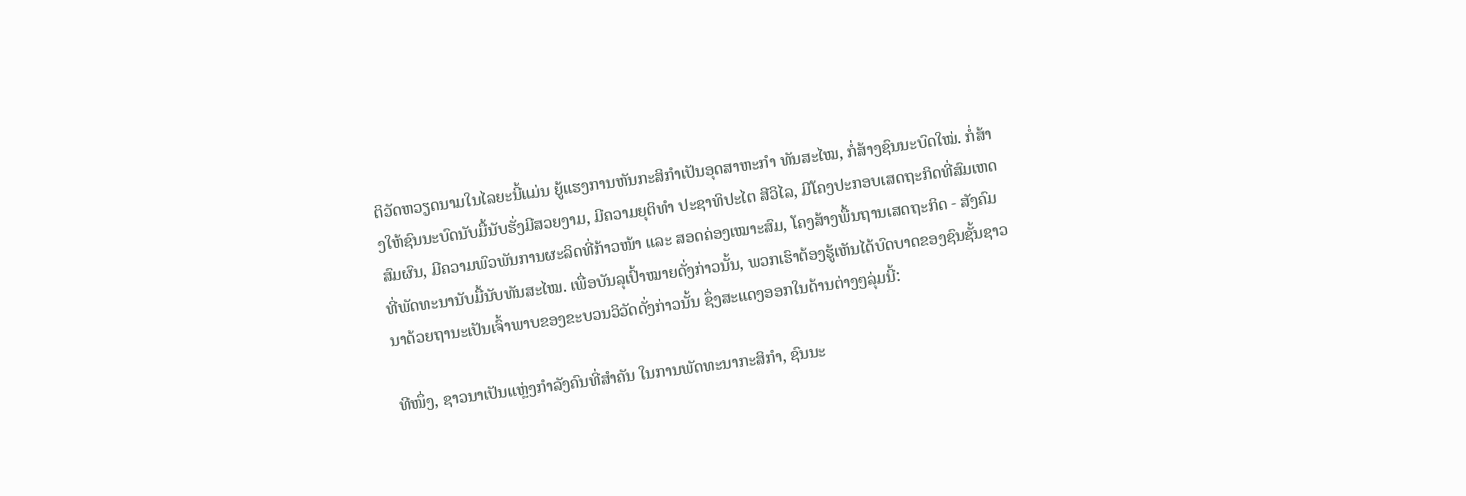ຕິວັດຫວຽດນາມໃນໄລຍະນີ້ແມ່ນ ຍູ້ແຮງການຫັນກະສິກຳເປັນອຸດສາຫະກຳ ທັນສະໄໝ, ກໍ່ສ້າງຊົນນະບົດໃໝ່. ກໍ່ສ້າງໃຫ້ຊົນນະບົດນັບມື້ນັບຮັ່ງມີສວຍງາມ, ມີຄວາມຍຸຕິທຳ ປະຊາທິປະໄຕ ສີວິໄລ, ມີໂຄງປະກອບເສດຖະກິດທີ່ສົມເຫດສົມຜົນ, ມີຄວາມພົວພັນການຜະລິດທີ່ກ້າວໜ້າ ແລະ ສອດຄ່ອງເໝາະສົມ, ໂຄງສ້າງພື້ນຖານເສດຖະກິດ - ສັງຄົມທີ່ພັດທະນານັບມື້ນັບທັນສະໄໝ. ເພື່ອບັນລຸເປົ້າໝາຍດັ່ງກ່າວນັ້ນ, ພວກເຮົາຕ້ອງຮູ້ເຫັນໄດ້ບົດບາດຂອງຊົນຊັ້ນຊາວນາດ້ວຍຖານະເປັນເຈົ້າພາບຂອງຂະບວນວິວັດດັ່ງກ່າວນັ້ນ ຊຶ່ງສະແດງອອກໃນດ້ານຕ່າງໆລຸ່ມນີ້:

ທີໜຶ່ງ, ຊາວນາເປັນແຫຼ່ງກຳລັງຄົນທີ່ສຳຄັນ ໃນການພັດທະນາກະສິກຳ, ຊົນນະ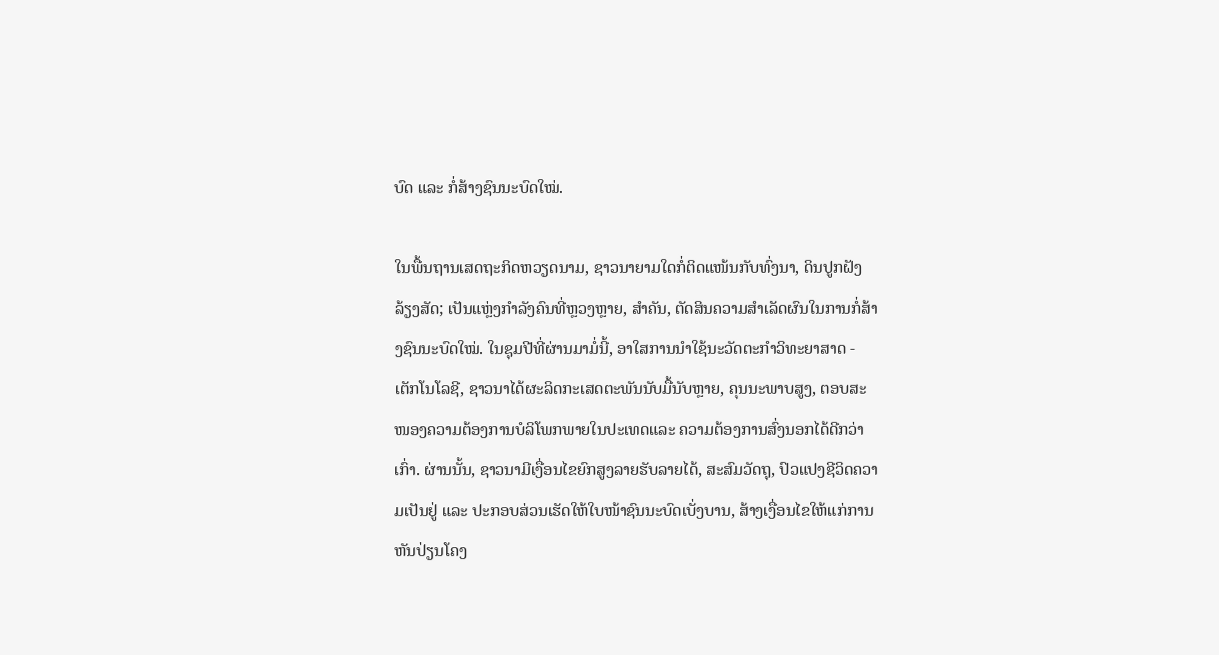ບົດ ແລະ ກໍ່ສ້າງຊົນນະບົດໃໝ່.

ໃນພື້ນຖານເສດຖະກິດຫວຽດນາມ, ຊາວນາຍາມໃດກໍ່ຕິດແໜ້ນກັບທົ່ງນາ, ດິນປູກຝັງ ລ້ຽງສັດ; ເປັນແຫຼ່ງກຳລັງຄົນທີ່ຫຼວງຫຼາຍ, ສຳຄັນ, ຕັດສິນຄວາມສຳເລັດຜົນໃນການກໍ່ສ້າງຊົນນະບົດໃໝ່. ໃນຊຸມປີທີ່ຜ່ານມາມໍ່ນີ້, ອາໃສການນຳໃຊ້ນະວັດຕະກຳວິທະຍາສາດ - ເຕັກໂນໂລຊີ, ຊາວນາໄດ້ຜະລິດກະເສດຕະພັນນັບມື້ນັບຫຼາຍ, ຄຸນນະພາບສູງ, ຕອບສະໜອງຄວາມຕ້ອງການບໍລິໂພກພາຍໃນປະເທດແລະ ຄວາມຕ້ອງການສົ່ງນອກໄດ້ດີກວ່າເກົ່າ. ຜ່ານນັ້ນ, ຊາວນາມີເງື່ອນໄຂຍົກສູງລາຍຮັບລາຍໄດ້, ສະສົມວັດຖຸ, ປົວແປງຊີວິດຄວາມເປັນຢູ່ ແລະ ປະກອບສ່ວນເຮັດໃຫ້ໃບໜ້າຊົນນະບົດເບັ່ງບານ, ສ້າງເງື່ອນໄຂໃຫ້ແກ່ການຫັນປ່ຽນໂຄງ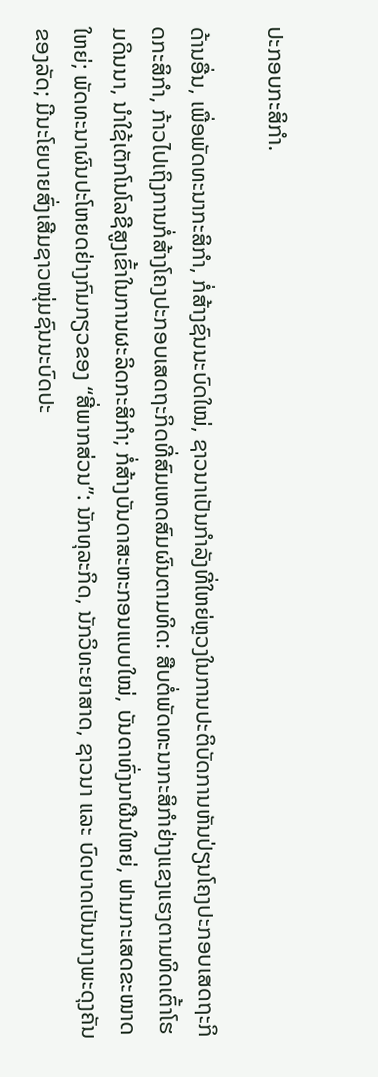ປະກອບກະສິກຳ.

ດ້ານອື່ນ, ເພື່ອພັດທະນາກະສິກຳ, ກໍ່ສ້າງຊົນນະບົດໃໝ່, ຊາວນາເປັນກຳລັງທີ່ໃຫຍ່ຫຼວງໃນການປະຕິບັດການຫັນປ່ຽນໂຄງປະກອບເສດຖະກິດກະສິກຳ, ກ້າວໄປເຖິງການກໍ່ສ້າງໂຄງປະກອບເສດຖະກິດທີ່ສົມເຫດສົມຜົນຕາມທິດ: ສືບຕໍ່ພັດທະນາກະສິກຳຢ່າງແຂງແຮງຕາມທິດເຕົ້າໂຮມດິນນາ, ນຳໃຊ້ເຕັກໂນໂລຊີສູງເຂົ້າໃນການຜະລິດກະສິກຳ; ກໍ່ສ້າງບັນດາສະຫະກອນແບບໃໝ່, ບັນດາທົ່ງນາຜືນໃຫຍ່, ຟາມກະເສດຂະໜາດໃຫຍ່; ພັດທະນາຜົນປະໂຫຍດຢ່າງກົມກຽວຂອງ “ສີ່ພາກສ່ວນ”: ນັກທຸລະກິດ, ນັກວິທະຍາສາດ, ຊາວນາ ແລະ ບົດບາດເປັນນາງພະດຸງຄັນຂອງລັດ; ມີນະໂຍບາຍສົ່ງເສີມຊາວໜຸ່ມຊົນນະບົດປະ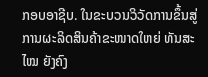ກອບອາຊີບ. ໃນຂະບວນວິວັດການຂຶ້ນສູ່ການຜະລິດສິນຄ້າຂະໜາດໃຫຍ່ ທັນສະໄໝ ຍັງຄົງ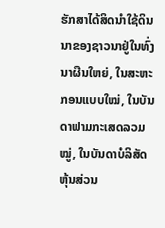ຮັກສາໄດ້ສິດນຳໃຊ້ດິນນາຂອງຊາວນາຢູ່ໃນທົ່ງນາຜືນໃຫຍ່, ໃນສະຫະກອນແບບໃໝ່, ໃນບັນດາຟາມກະເສດລວມໝູ່, ໃນບັນດາບໍລິສັດຫຸ້ນສ່ວນ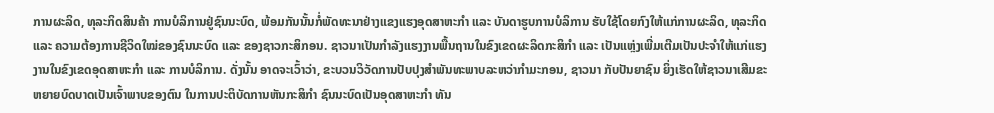ການຜະລິດ, ທຸລະກິດສິນຄ້າ ການບໍລິການຢູ່ຊົນນະບົດ, ພ້ອມກັນນັ້ນກໍ່ພັດທະນາຢ່າງແຂງແຮງອຸດສາຫະກຳ ແລະ ບັນດາຮູບການບໍລິການ ຮັບໃຊ້ໂດຍກົງໃຫ້ແກ່ການຜະລິດ, ທຸລະກິດ ແລະ ຄວາມຕ້ອງການຊີວິດໃໝ່ຂອງຊົນນະບົດ ແລະ ຂອງຊາວກະສິກອນ. ຊາວນາເປັນກຳລັງແຮງງານພື້ນຖານໃນຂົງເຂດຜະລິດກະສິກຳ ແລະ ເປັນແຫຼ່ງເພີ່ມເຕີມເປັນປະຈຳໃຫ້ແກ່ແຮງງານໃນຂົງເຂດອຸດສາຫະກຳ ແລະ ການບໍລິການ. ດັ່ງນັ້ນ ອາດຈະເວົ້າວ່າ, ຂະບວນວິວັດການປັບປຸງສຳພັນທະພາບລະຫວ່າກຳມະກອນ, ຊາວນາ ກັບປັນຍາຊົນ ຍິ່ງເຮັດໃຫ້ຊາວນາເສີມຂະຫຍາຍບົດບາດເປັນເຈົ້າພາບຂອງຕົນ ໃນການປະຕິບັດການຫັນກະສິກຳ ຊົນນະບົດເປັນອຸດສາຫະກຳ ທັນ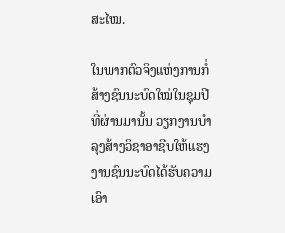ສະໄໝ.

ໃນພາກຕົວຈິງແຫ່ງການກໍ່ສ້າງຊົນນະບົດໃໝ່ໃນຊຸມປີທີ່ຜ່ານມານັ້ນ ວຽກງານບຳລຸງສ້າງວິຊາອາຊີບໃຫ້ແຮງງານຊົນນະບົດໄດ້ຮັບຄວາມເອົາ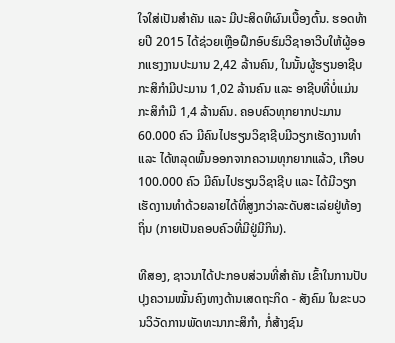ໃຈໃສ່ເປັນສຳຄັນ ແລະ ມີປະສິດທິຜົນເບື້ອງຕົ້ນ. ຮອດທ້າຍປີ 2015 ໄດ້ຊ່ວຍເຫຼືອຝຶກອົບຮົມວີຊາອາວີບໃຫ້ຜູ້ອອກແຮງງານປະມານ 2,42 ລ້ານຄົນ, ໃນນັ້ນຜູ້ຮຽນອາຊີບກະສິກຳມີປະມານ 1,02 ລ້ານຄົນ ແລະ ອາຊີບທີ່ບໍ່ແມ່ນກະສິກຳມີ 1,4 ລ້ານຄົນ. ຄອບຄົວທຸກຍາກປະມານ 60.000 ຄົວ ມີຄົນໄປຮຽນວິຊາຊີບມີວຽກເຮັດງານທຳ ແລະ ໄດ້ຫລຸດພົ້ນອອກຈາກຄວາມທຸກຍາກແລ້ວ, ເກືອບ 100.000 ຄົວ ມີຄົນໄປຮຽນວິຊາຊີບ ແລະ ໄດ້ມີວຽກເຮັດງານທຳດ້ວຍລາຍໄດ້ທີ່ສູງກວ່າລະດັບສະເລ່ຍຢູ່ທ້ອງຖິ່ນ (ກາຍເປັນຄອບຄົວທີ່ມີຢູ່ມີກິນ).

ທີສອງ, ຊາວນາໄດ້ປະກອບສ່ວນທີ່ສຳຄັນ ເຂົ້າໃນການປັບປຸງຄວາມໝັ້ນຄົງທາງດ້ານເສດຖະກິດ - ສັງຄົມ ໃນຂະບວນວິວັດການພັດທະນາກະສິກຳ, ກໍ່ສ້າງຊົນ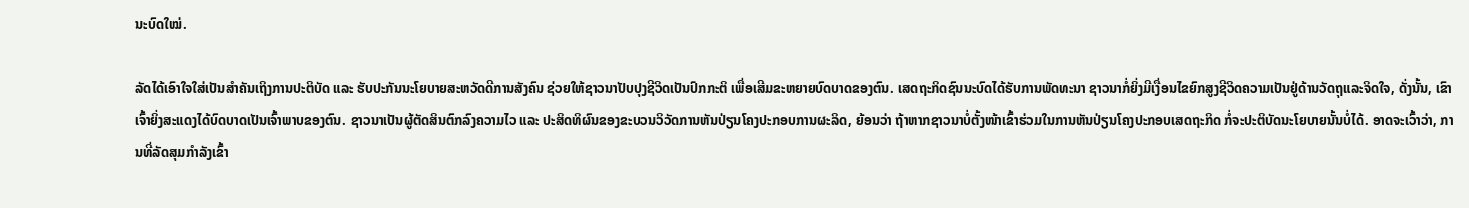ນະບົດໃໝ່.

ລັດໄດ້ເອົາໃຈໃສ່ເປັນສຳຄັນເຖິງການປະຕິບັດ ແລະ ຮັບປະກັນນະໂຍບາຍສະຫວັດດີການສັງຄົນ ຊ່ວຍໃຫ້ຊາວນາປັບປຸງຊີວິດເປັນປົກກະຕິ ເພື່ອເສີມຂະຫຍາຍບົດບາດຂອງຕົນ. ເສດຖະກິດຊົນນະບົດໄດ້ຮັບການພັດທະນາ ຊາວນາກໍ່ຍິ່ງມີເງື່ອນໄຂຍົກສູງຊີວິດຄວາມເປັນຢູ່ດ້ານວັດຖຸແລະຈິດໃຈ, ດັ່ງນັ້ນ, ເຂົາເຈົ້າຍິ່ງສະແດງໄດ້ບົດບາດເປັນເຈົ້າພາບຂອງຕົນ. ຊາວນາເປັນຜູ້ຕັດສິນຕົກລົງຄວາມໄວ ແລະ ປະສິດທິຜົນຂອງຂະບວນວິວັດການຫັນປ່ຽນໂຄງປະກອບການຜະລິດ, ຍ້ອນວ່າ ຖ້າຫາກຊາວນາບໍ່ຕັ້ງໜ້າເຂົ້າຮ່ວມໃນການຫັນປ່ຽນໂຄງປະກອບເສດຖະກິດ ກໍ່ຈະປະຕິບັດນະໂຍບາຍນັ້ນບໍ່ໄດ້. ອາດຈະເວົ້າວ່າ, ການທີ່ລັດສຸມກຳລັງເຂົ້າ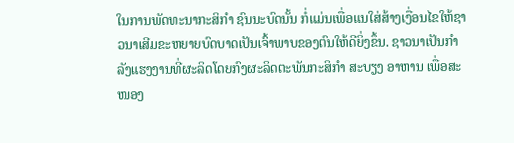ໃນການພັດທະນາກະສິກຳ ຊົນນະບົດນັ້ນ ກໍ່ແມ່ນເພື່ອແນໃສ່ສ້າງເງື່ອນໄຂໃຫ້ຊາວນາເສີມຂະຫຍາຍບົດບາດເປັນເຈົ້າພາບຂອງຕົນໃຫ້ດີຍິ່ງຂຶ້ນ. ຊາວນາເປັນກຳລັງແຮງງານທີ່ຜະລິດໂດຍກົງຜະລິດຕະພັນກະສິກຳ ສະບຽງ ອາຫານ ເພື່ອສະໜອງ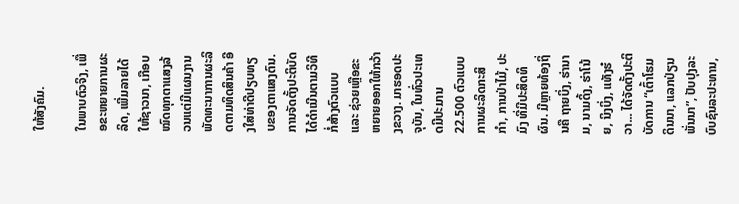ໃຫ້ສັງຄົມ.

ໃນພາບຕົວຈິງ, ເພື່ອຂະຫຍາຍການຜະລິດ, ເພີ່ມລາຍໄດ້ໃຫ້ຊາວນາ, ເກືອບໝົດທຸກຕາແສງລ້ວນແຕ່ມີແຜນງານພັດທະນາການຜະລິດຕາມທິດສິນຄ້າ ອີງໃສ່ທ່າດີປຽບທຽບຂອງຕາແສງຕົນ. ການຈັດຕັ້ງປະຕິບັດໄດ້ດຳເນີນຕາມວິທີກໍ່ສ້າງຕົວແບບ ແລະ ຊ່ວຍເຫຼືອຂະຫຍາຍອອກໃຫ້ກວ້າງຂວາງ. ມາຮອດປະຈຸບັນ, ໃນທົ່ວປະເທດມີປະມານ 22.500 ຕົວແບບການຜະລິດກະສິກຳ, ການປ່າໄມ້, ປະມົງ ທີ່ມີປະສິດທິຜົນ. ມີຫຼາຍທ້ອງຖິ່ນຄື ຖາຍບິ່ງ, ຮ່ານາມ, ນາມດິ້ງ, ຮ່າໂນ້ຍ, ນິງບິ່ງ, ແທັງຮ໋ວາ... ໄດ້ຈັດຕັ້ງປະຕິບັດການ “ເຕົ້າໂຮມດິນນາ, ແລກປ່ຽນພັ່ນນາ”, ປັບປຸງລະບົບຊົນລະປະທານ,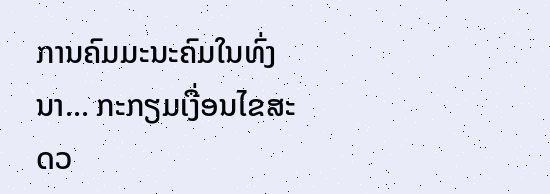ການຄົມມະນະຄົມໃນທົ່ງນາ... ກະກຽມເງື່ອນໄຂສະດວ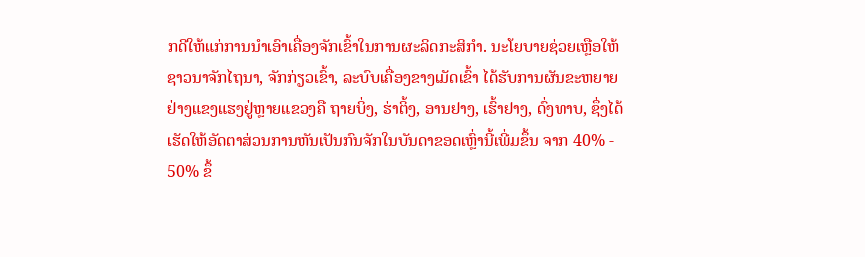ກດີໃຫ້ແກ່ການນຳເອົາເຄື່ອງຈັກເຂົ້າໃນການຜະລິດກະສິກຳ. ນະໂຍບາຍຊ່ວຍເຫຼືອໃຫ້ຊາວນາຈັກໄຖນາ, ຈັກກ່ຽວເຂົ້າ, ລະບົບເຄື່ອງຂາງເມັດເຂົ້າ ໄດ້ຮັບການຜັນຂະຫຍາຍຢ່າງແຂງແຮງຢູ່ຫຼາຍແຂວງຄື ຖາຍບິ່ງ, ຮ່າຕິ້ງ, ອານຢາງ, ເຮົ້າຢາງ, ດົ່ງທາບ, ຊຶ່ງໄດ້ເຮັດໃຫ້ອັດຕາສ່ວນການຫັນເປັນກົນຈັກໃນບັນດາຂອດເຫຼົ່ານີ້ເພີ່ມຂຶ້ນ ຈາກ 40% - 50% ຂຶ້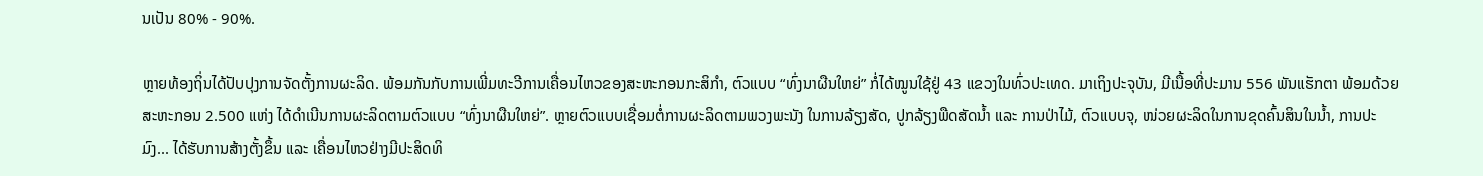ນເປັນ 80% - 90%.

ຫຼາຍທ້ອງຖິ່ນໄດ້ປັບປຸງການຈັດຕັ້ງການຜະລິດ. ພ້ອມກັນກັບການເພີ່ມທະວີການເຄື່ອນໄຫວຂອງສະຫະກອນກະສິກຳ, ຕົວແບບ “ທົ່ງນາຜືນໃຫຍ່” ກໍ່ໄດ້ໝູນໃຊ້ຢູ່ 43 ແຂວງໃນທົ່ວປະເທດ. ມາເຖິງປະຈຸບັນ, ມີເນື້ອທີ່ປະມານ 556 ພັນແຮັກຕາ ພ້ອມດ້ວຍສະຫະກອນ 2.500 ແຫ່ງ ໄດ້ດຳເນີນການຜະລິດຕາມຕົວແບບ “ທົ່ງນາຜືນໃຫຍ່”. ຫຼາຍຕົວແບບເຊື່ອມຕໍ່ການຜະລິດຕາມພວງພະນັງ ໃນການລ້ຽງສັດ, ປູກລ້ຽງພືດສັດນ້ຳ ແລະ ການປ່າໄມ້, ຕົວແບບຈຸ, ໜ່ວຍຜະລິດໃນການຂຸດຄົ້ນສິນໃນນ້ຳ, ການປະມົງ... ໄດ້ຮັບການສ້າງຕັ້ງຂຶ້ນ ແລະ ເຄື່ອນໄຫວຢ່າງມີປະສິດທິ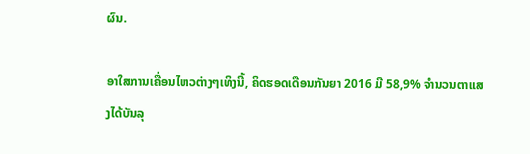ຜົນ.

ອາໃສການເຄື່ອນໄຫວຕ່າງໆເທິງນີ້, ຄິດຮອດເດືອນກັນຍາ 2016 ມີ 58,9% ຈຳນວນຕາແສງໄດ້ບັນລຸ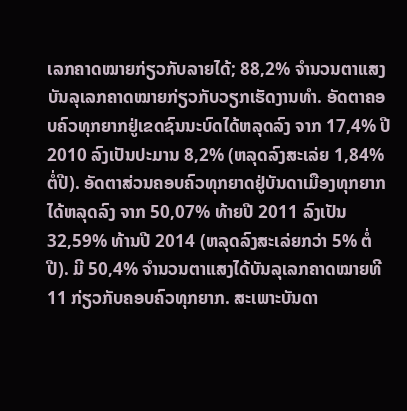ເລກຄາດໝາຍກ່ຽວກັບລາຍໄດ້; 88,2% ຈຳນວນຕາແສງບັນລຸເລກຄາດໝາຍກ່ຽວກັບວຽກເຮັດງານທຳ. ອັດຕາຄອບຄົວທຸກຍາກຢູ່ເຂດຊົນນະບົດໄດ້ຫລຸດລົງ ຈາກ 17,4% ປີ 2010 ລົງເປັນປະມານ 8,2% (ຫລຸດລົງສະເລ່ຍ 1,84% ຕໍ່ປີ). ອັດຕາສ່ວນຄອບຄົວທຸກຍາດຢູ່ບັນດາເມືອງທຸກຍາກໄດ້ຫລຸດລົງ ຈາກ 50,07% ທ້າຍປີ 2011 ລົງເປັນ 32,59% ທ້ານປີ 2014 (ຫລຸດລົງສະເລ່ຍກວ່າ 5% ຕໍ່ປີ). ມີ 50,4% ຈຳນວນຕາແສງໄດ້ບັນລຸເລກຄາດໝາຍທີ 11 ກ່ຽວກັບຄອບຄົວທຸກຍາກ. ສະເພາະບັນດາ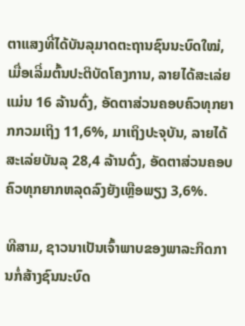ຕາແສງທີ່ໄດ້ບັນລຸມາດຕະຖານຊົນນະບົດໃໝ່, ເມື່ອເລີ່ມຕົ້ນປະຕິບັດໂຄງການ, ລາຍໄດ້ສະເລ່ຍແມ່ນ 16 ລ້ານດົ່ງ, ອັດຕາສ່ວນຄອບຄົວທຸກຍາກກວມເຖິງ 11,6%, ມາເຖິງປະຈຸບັນ, ລາຍໄດ້ສະເລ່ຍບັນລຸ 28,4 ລ້ານດົ່ງ, ອັດຕາສ່ວນຄອບຄົວທຸກຍາກຫລຸດລົງຍັງເຫຼືອພຽງ 3,6%.

ທີສາມ, ຊາວນາເປັນເຈົ້າພາບຂອງພາລະກິດການກໍ່ສ້າງຊົນນະບົດ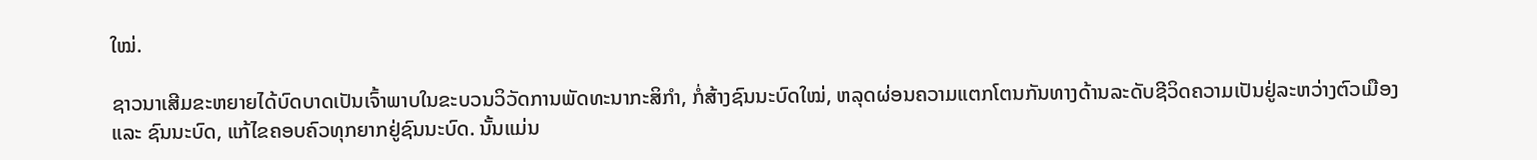ໃໝ່.

ຊາວນາເສີມຂະຫຍາຍໄດ້ບົດບາດເປັນເຈົ້າພາບໃນຂະບວນວິວັດການພັດທະນາກະສິກຳ, ກໍ່ສ້າງຊົນນະບົດໃໝ່, ຫລຸດຜ່ອນຄວາມແຕກໂຕນກັນທາງດ້ານລະດັບຊີວິດຄວາມເປັນຢູ່ລະຫວ່າງຕົວເມືອງ ແລະ ຊົນນະບົດ, ແກ້ໄຂຄອບຄົວທຸກຍາກຢູ່ຊົນນະບົດ. ນັ້ນແມ່ນ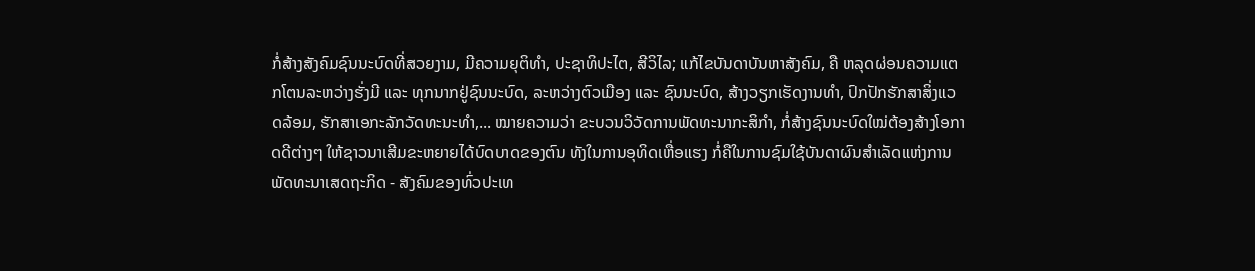ກໍ່ສ້າງສັງຄົມຊົນນະບົດທີ່ສວຍງາມ, ມີຄວາມຍຸຕິທຳ, ປະຊາທິປະໄຕ, ສີວິໄລ; ແກ້ໄຂບັນດາບັນຫາສັງຄົມ, ຄື ຫລຸດຜ່ອນຄວາມແຕກໂຕນລະຫວ່າງຮັ່ງມີ ແລະ ທຸກນາກຢູ່ຊົນນະບົດ, ລະຫວ່າງຕົວເມືອງ ແລະ ຊົນນະບົດ, ສ້າງວຽກເຮັດງານທຳ, ປົກປັກຮັກສາສິ່ງແວດລ້ອມ, ຮັກສາເອກະລັກວັດທະນະທຳ,... ໝາຍຄວາມວ່າ ຂະບວນວິວັດການພັດທະນາກະສິກຳ, ກໍ່ສ້າງຊົນນະບົດໃໝ່ຕ້ອງສ້າງໂອກາດດີຕ່າງໆ ໃຫ້ຊາວນາເສີມຂະຫຍາຍໄດ້ບົດບາດຂອງຕົນ ທັງໃນການອຸທິດເຫື່ອແຮງ ກໍ່ຄືໃນການຊົມໃຊ້ບັນດາຜົນສຳເລັດແຫ່ງການພັດທະນາເສດຖະກິດ - ສັງຄົມຂອງທົ່ວປະເທ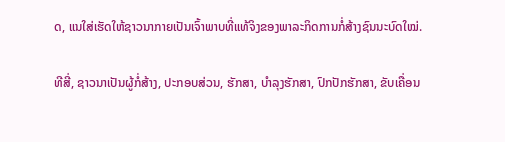ດ, ແນໃສ່ເຮັດໃຫ້ຊາວນາກາຍເປັນເຈົ້າພາບທີ່ແທ້ຈິງຂອງພາລະກິດການກໍ່ສ້າງຊົນນະບົດໃໝ່.

ທີສີ່, ຊາວນາເປັນຜູ້ກໍ່ສ້າງ, ປະກອບສ່ວນ, ຮັກສາ, ບຳລຸງຮັກສາ, ປົກປັກຮັກສາ, ຂັບເຄື່ອນ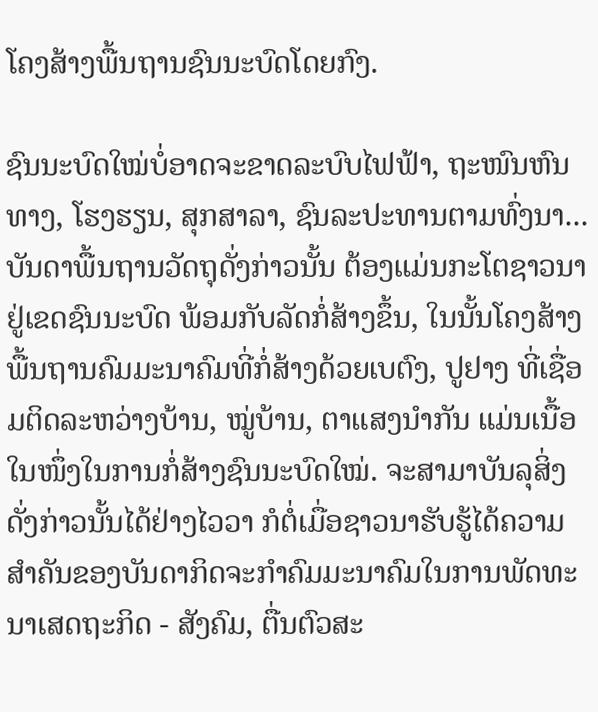ໂຄງສ້າງພື້ນຖານຊົນນະບົດໂດຍກົງ.

ຊົນນະບົດໃໝ່ບໍ່ອາດຈະຂາດລະບົບໄຟຟ້າ, ຖະໜົນຫົນທາງ, ໂຮງຮຽນ, ສຸກສາລາ, ຊົນລະປະທານຕາມທົ່ງນາ... ບັນດາພື້ນຖານວັດຖຸດັ່ງກ່າວນັ້ນ ຕ້ອງແມ່ນກະໂຕຊາວນາຢູ່ເຂດຊົນນະບົດ ພ້ອມກັບລັດກໍ່ສ້າງຂຶ້ນ, ໃນນັ້ນໂຄງສ້າງພື້ນຖານຄົມມະນາຄົມທີ່ກໍ່ສ້າງດ້ວຍເບຕົງ, ປູຢາງ ທີ່ເຊື່ອມຕິດລະຫວ່າງບ້ານ, ໝູ່ບ້ານ, ຕາແສງນຳກັນ ແມ່ນເນື້ອໃນໜຶ່ງໃນການກໍ່ສ້າງຊົນນະບົດໃໝ່. ຈະສາມາບັນລຸສິ່ງດັ່ງກ່າວນັ້ນໄດ້ຢ່າງໄວວາ ກໍຕໍ່ເມື່ອຊາວນາຮັບຮູ້ໄດ້ຄວາມສຳຄັນຂອງບັນດາກິດຈະກຳຄົມມະນາຄົມໃນການພັດທະນາເສດຖະກິດ - ສັງຄົມ, ຕື່ນຕົວສະ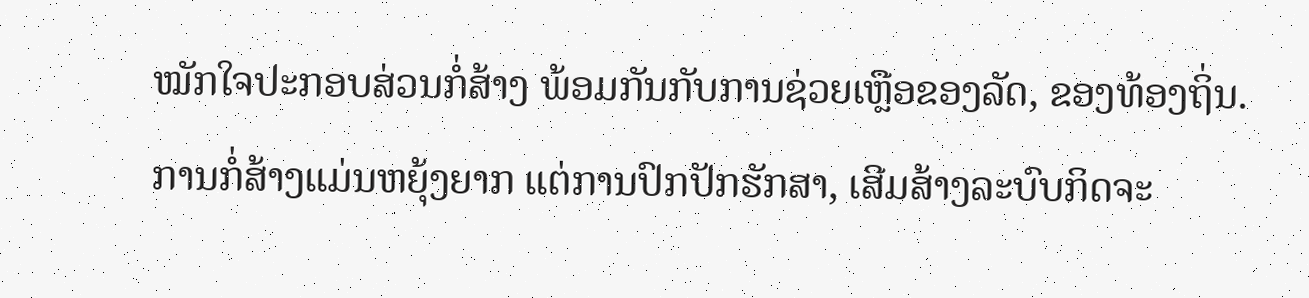ໝັກໃຈປະກອບສ່ວນກໍ່ສ້າງ ພ້ອມກັນກັບການຊ່ວຍເຫຼືອຂອງລັດ, ຂອງທ້ອງຖິ່ນ. ການກໍ່ສ້າງແມ່ນຫຍຸ້ງຍາກ ແຕ່ການປົກປັກຮັກສາ, ເສີມສ້າງລະບົບກິດຈະ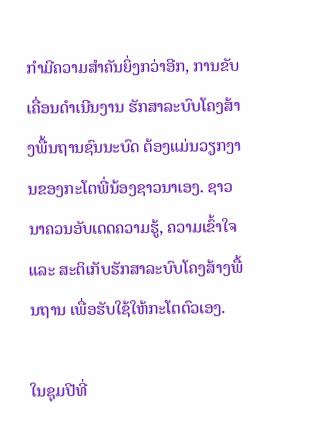ກຳມີຄວາມສຳຄັນຍິ່ງກວ່າອີກ, ການຂັບເຄື່ອນດຳເນີນງານ ຮັກສາລະບົບໂຄງສ້າງພື້ນຖານຊົນນະບົດ ຕ້ອງແມ່ນວຽກງານຂອງກະໂຕພີ່ນ້ອງຊາວນາເອງ. ຊາວນາຄວນອັບເດດຄວາມຮູ້, ຄວາມເຂົ້າໃຈ ແລະ ສະຕິເກັບຮັກສາລະບົບໂຄງສ້າງພື້ນຖານ ເພື່ອຮັບໃຊ້ໃຫ້ກະໂຕຕົວເອງ.

ໃນຊຸມປີທີ່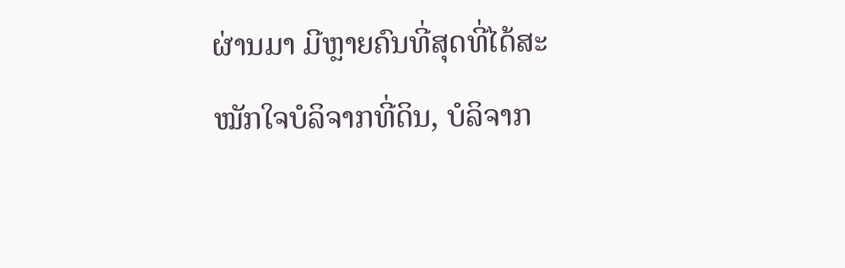ຜ່ານມາ ມີຫຼາຍຄົນທີ່ສຸດທີ່ໄດ້ສະໝັກໃຈບໍລິຈາກທີ່ດິນ, ບໍລິຈາກ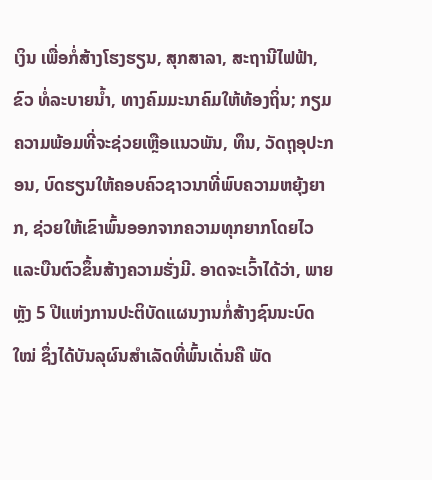ເງິນ ເພື່ອກໍ່ສ້າງໂຮງຮຽນ, ສຸກສາລາ, ສະຖານີໄຟຟ້າ, ຂົວ ທໍ່ລະບາຍນ້ຳ, ທາງຄົມມະນາຄົມໃຫ້ທ້ອງຖິ່ນ; ກຽມຄວາມພ້ອມທີ່ຈະຊ່ວຍເຫຼືອແນວພັນ, ທຶນ, ວັດຖຸອຸປະກອນ, ບົດຮຽນໃຫ້ຄອບຄົວຊາວນາທີ່ພົບຄວາມຫຍຸ້ງຍາກ, ຊ່ວຍໃຫ້ເຂົາພົ້ນອອກຈາກຄວາມທຸກຍາກໂດຍໄວ ແລະບືນຕົວຂຶ້ນສ້າງຄວາມຮັ່ງມີ. ອາດຈະເວົ້າໄດ້ວ່າ, ພາຍຫຼັງ 5 ປີແຫ່ງການປະຕິບັດແຜນງານກໍ່ສ້າງຊົນນະບົດໃໝ່ ຊຶ່ງໄດ້ບັນລຸຜົນສຳເລັດທີ່ພົ້ນເດັ່ນຄື ພັດ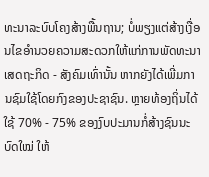ທະນາລະບົບໂຄງສ້າງພື້ນຖານ; ບໍ່ພຽງແຕ່ສ້າງເງື່ອນໄຂອຳນວຍຄວາມສະດວກໃຫ້ແກ່ການພັດທະນາເສດຖະກິດ - ສັງຄົມເທົ່ານັ້ນ ຫາກຍັງໄດ້ເພີ່ມການຊົມໃຊ້ໂດຍກົງຂອງປະຊາຊົນ. ຫຼາຍທ້ອງຖິ່ນໄດ້ໃຊ້ 70% - 75% ຂອງງົບປະມານກໍ່ສ້າງຊົນນະບົດໃໝ່ ໃຫ້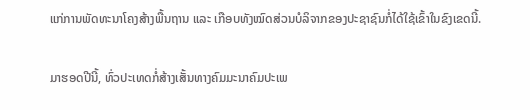ແກ່ການພັດທະນາໂຄງສ້າງພື້ນຖານ ແລະ ເກືອບທັງໝົດສ່ວນບໍລິຈາກຂອງປະຊາຊົນກໍ່ໄດ້ໃຊ້ເຂົ້າໃນຂົງເຂດນີ້.

ມາຮອດປີນີ້, ທົ່ວປະເທດກໍ່ສ້າງເສັ້ນທາງຄົມມະນາຄົມປະເພ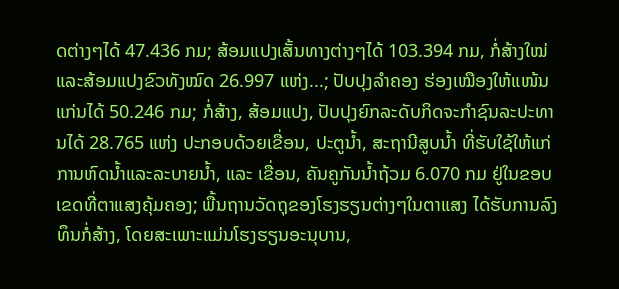ດຕ່າງໆໄດ້ 47.436 ກມ; ສ້ອມແປງເສັ້ນທາງຕ່າງໆໄດ້ 103.394 ກມ, ກໍ່ສ້າງໃໝ່ແລະສ້ອມແປງຂົວທັງໝົດ 26.997 ແຫ່ງ...; ປັບປຸງລຳຄອງ ຮ່ອງເໝືອງໃຫ້ແໜ້ນແກ່ນໄດ້ 50.246 ກມ; ກໍ່ສ້າງ, ສ້ອມແປງ, ປັບປຸງຍົກລະດັບກິດຈະກຳຊົນລະປະທານໄດ້ 28.765 ແຫ່ງ ປະກອບດ້ວຍເຂື່ອນ, ປະຕູນ້ຳ, ສະຖານີສູບນ້ຳ ທີ່ຮັບໃຊ້ໃຫ້ແກ່ການຫົດນ້ຳແລະລະບາຍນ້ຳ, ແລະ ເຂື່ອນ, ຄັນຄູກັນນ້ຳຖ້ວມ 6.070 ກມ ຢູ່ໃນຂອບເຂດທີ່ຕາແສງຄຸ້ມຄອງ; ພື້ນຖານວັດຖຸຂອງໂຮງຮຽນຕ່າງໆໃນຕາແສງ ໄດ້ຮັບການລົງທຶນກໍ່ສ້າງ, ໂດຍສະເພາະແມ່ນໂຮງຮຽນອະນຸບານ,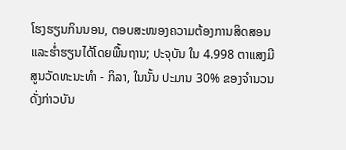ໂຮງຮຽນກິນນອນ, ຕອບສະໜອງຄວາມຕ້ອງການສິດສອນແລະຮ່ຳຮຽນໄດ້ໂດຍພື້ນຖານ; ປະຈຸບັນ ໃນ 4.998 ຕາແສງມີສູນວັດທະນະທຳ - ກິລາ, ໃນນັ້ນ ປະມານ 30% ຂອງຈຳນວນດັ່ງກ່າວບັນ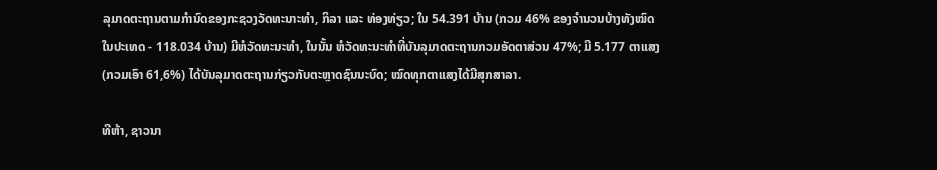ລຸມາດຕະຖານຕາມກຳນົດຂອງກະຊວງວັດທະນາະທຳ, ກິລາ ແລະ ທ່ອງທ່ຽວ; ໃນ 54.391 ບ້ານ (ກວມ 46% ຂອງຈຳນວນບ້າງທັງໝົດໃນປະເທດ - 118.034 ບ້ານ) ມີຫໍວັດທະນະທຳ, ໃນນັ້ນ ຫໍວັດທະນະທຳທີ່ບັນລຸມາດຕະຖານກວມອັດຕາສ່ວນ 47%; ມີ 5.177 ຕາແສງ (ກວມເອົາ 61,6%) ໄດ້ບັນລຸມາດຕະຖານກ່ຽວກັບຕະຫຼາດຊົນນະບົດ; ໝົດທຸກຕາແສງໄດ້ມີສຸກສາລາ.

ທີຫ້າ, ຊາວນາ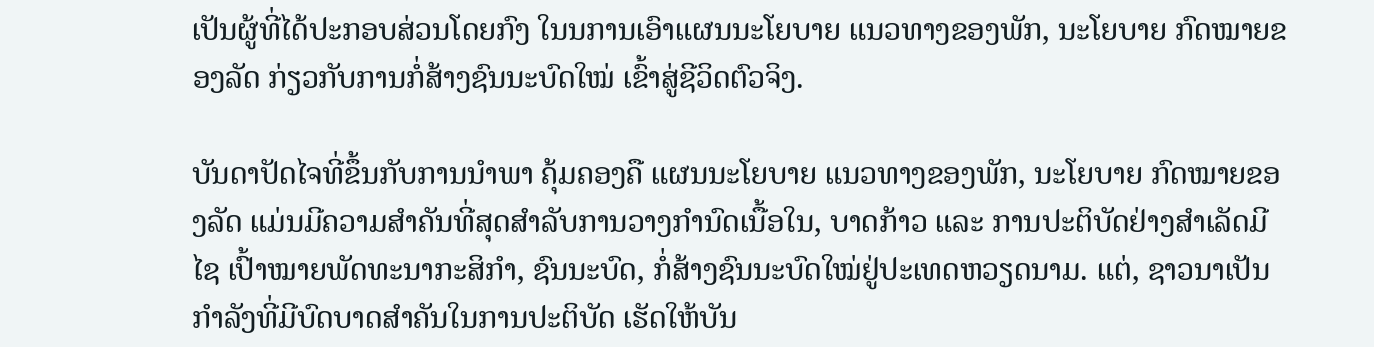ເປັນຜູ້ທີ່ໄດ້ປະກອບສ່ວນໂດຍກົງ ໃນນການເອົາແຜນນະໂຍບາຍ ແນວທາງຂອງພັກ, ນະໂຍບາຍ ກົດໝາຍຂອງລັດ ກ່ຽວກັບການກໍ່ສ້າງຊົນນະບົດໃໝ່ ເຂົ້າສູ່ຊີວິດຕົວຈິງ.

ບັນດາປັດໄຈທີ່ຂຶ້ນກັບການນຳພາ ຄຸ້ມຄອງຄື ແຜນນະໂຍບາຍ ແນວທາງຂອງພັກ, ນະໂຍບາຍ ກົດໝາຍຂອງລັດ ແມ່ນມີຄວາມສຳຄັນທີ່ສຸດສຳລັບການວາງກຳນົດເນື້ອໃນ, ບາດກ້າວ ແລະ ການປະຕິບັດຢ່າງສຳເລັດມີໄຊ ເປົ້າໝາຍພັດທະນາກະສິກຳ, ຊົນນະບົດ, ກໍ່ສ້າງຊົນນະບົດໃໝ່ຢູ່ປະເທດຫວຽດນາມ. ແຕ່, ຊາວນາເປັນກຳລັງທີ່ມີບົດບາດສຳຄັນໃນການປະຕິບັດ ເຮັດໃຫ້ບັນ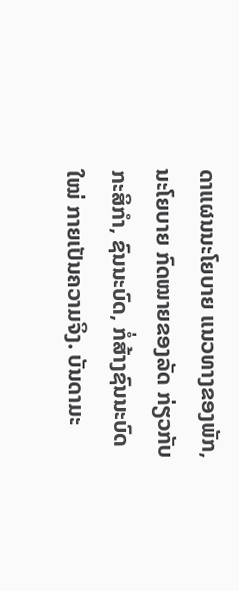ດາແຜນນະໂຍບາຍ ແນວທາງຂອງພັກ, ນະໂຍບາຍ ກົດໝາຍຂອງລັດ ກ່ຽວກັບກະສິກຳ, ຊົນນະບົດ, ກໍ່ສ້າງຊົນນະບົດໃໝ່ ກາຍເປັນຄວາມຈິງ. ບັນດາມະ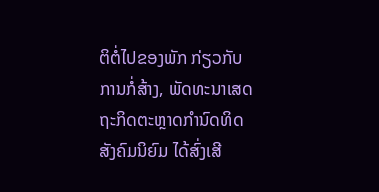ຕິຕໍ່ໄປຂອງພັກ ກ່ຽວກັບການກໍ່ສ້າງ, ພັດທະນາເສດຖະກິດຕະຫຼາດກຳນົດທິດສັງຄົມນິຍົມ ໄດ້ສົ່ງເສີ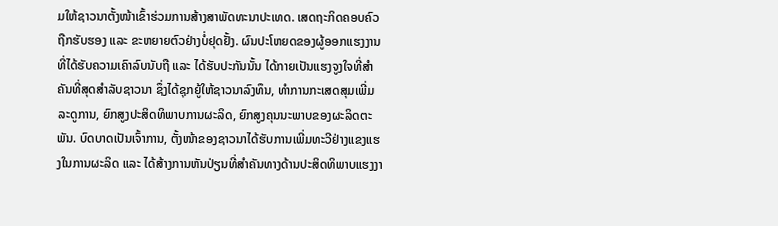ມໃຫ້ຊາວນາຕັ້ງໜ້າເຂົ້າຮ່ວມການສ້າງສາພັດທະນາປະເທດ. ເສດຖະກິດຄອບຄົວຖືກຮັບຮອງ ແລະ ຂະຫຍາຍຕົວຢ່າງບໍ່ຢຸດຢັ້ງ. ຜົນປະໂຫຍດຂອງຜູ້ອອກແຮງງານທີ່ໄດ້ຮັບຄວາມເຄົາລົບນັບຖື ແລະ ໄດ້ຮັບປະກັນນັ້ນ ໄດ້ກາຍເປັນແຮງຈູງໃຈທີ່ສຳຄັນທີ່ສຸດສຳລັບຊາວນາ ຊຶ່ງໄດ້ຊຸກຍູ້ໃຫ້ຊາວນາລົງທຶນ, ທຳການກະເສດສຸມເພີ່ມລະດູການ, ຍົກສູງປະສິດທິພາບການຜະລິດ, ຍົກສູງຄຸນນະພາບຂອງຜະລິດຕະພັນ. ບົດບາດເປັນເຈົ້າການ, ຕັ້ງໜ້າຂອງຊາວນາໄດ້ຮັບການເພີ່ມທະວີຢ່າງແຂງແຮງໃນການຜະລິດ ແລະ ໄດ້ສ້າງການຫັນປ່ຽນທີ່ສຳຄັນທາງດ້ານປະສິດທິພາບແຮງງາ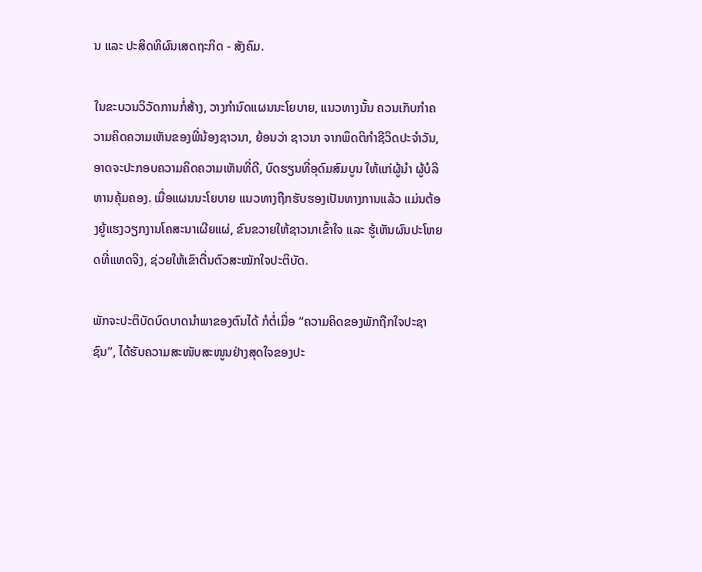ນ ແລະ ປະສິດທິຜົນເສດຖະກິດ - ສັງຄົມ.

ໃນຂະບວນວິວັດການກໍ່ສ້າງ, ວາງກຳນົດແຜນນະໂຍບາຍ, ແນວທາງນັ້ນ ຄວນເກັບກຳຄວາມຄິດຄວາມເຫັນຂອງພີ່ນ້ອງຊາວນາ, ຍ້ອນວ່າ ຊາວນາ ຈາກພຶດຕິກຳຊີວິດປະຈຳວັນ, ອາດຈະປະກອບຄວາມຄິດຄວາມເຫັນທີ່ດີ, ບົດຮຽນທີ່ອຸດົມສົມບູນ ໃຫ້ແກ່ຜູ້ນຳ ຜູ້ບໍລິຫານຄຸ້ມຄອງ. ເມື່ອແຜນນະໂຍບາຍ ແນວທາງຖືກຮັບຮອງເປັນທາງການແລ້ວ ແມ່ນຕ້ອງຍູ້ແຮງວຽກງານໂຄສະນາເຜີຍແຜ່, ຂົນຂວາຍໃຫ້ຊາວນາເຂົ້າໃຈ ແລະ ຮູ້ເຫັນຜົນປະໂຫຍດທີ່ແທດຈິງ, ຊ່ວຍໃຫ້ເຂົາຕື່ນຕົວສະໝັກໃຈປະຕິບັດ.

ພັກຈະປະຕິບັດບົດບາດນຳພາຂອງຕົນໄດ້ ກໍຕໍ່ເມື່ອ “ຄວາມຄິດຂອງພັກຖືກໃຈປະຊາຊົນ”, ໄດ້ຮັບຄວາມສະໜັບສະໜູນຢ່າງສຸດໃຈຂອງປະ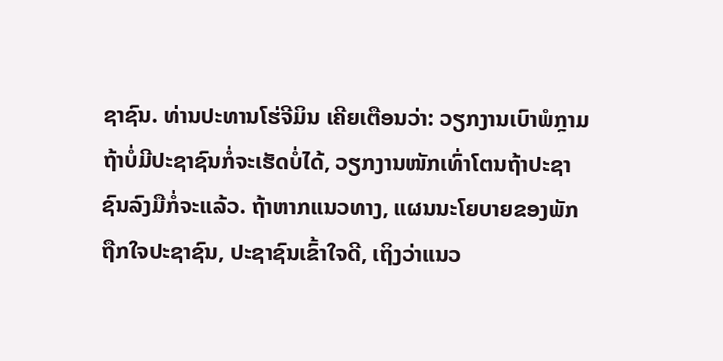ຊາຊົນ. ທ່ານປະທານໂຮ່ຈີມິນ ເຄີຍເຕືອນວ່າ: ວຽກງານເບົາພໍກຼາມຖ້າບໍ່ມີປະຊາຊົນກໍ່ຈະເຮັດບໍ່ໄດ້, ວຽກງານໜັກເທົ່າໂຕນຖ້າປະຊາຊົນລົງມືກໍ່ຈະແລ້ວ. ຖ້າຫາກແນວທາງ, ແຜນນະໂຍບາຍຂອງພັກ ຖືກໃຈປະຊາຊົນ, ປະຊາຊົນເຂົ້າໃຈດີ, ເຖິງວ່າແນວ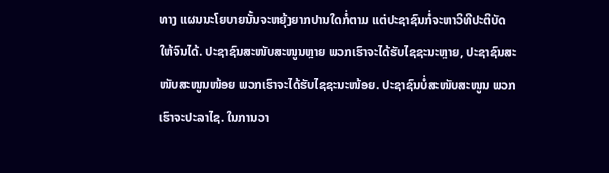ທາງ ແຜນນະໂຍບາຍນັ້ນຈະຫຍຸ້ງຍາກປານໃດກໍ່ຕາມ ແຕ່ປະຊາຊົນກໍ່ຈະຫາວິທີປະຕິບັດໃຫ້ຈົນໄດ້. ປະຊາຊົນສະໜັບສະໜູນຫຼາຍ ພວກເຮົາຈະໄດ້ຮັບໄຊຊະນະຫຼາຍ, ປະຊາຊົນສະໜັບສະໜູນໜ້ອຍ ພວກເຮົາຈະໄດ້ຮັບໄຊຊະນະໜ້ອຍ. ປະຊາຊົນບໍ່ສະໜັບສະໜູນ ພວກເຮົາຈະປະລາໄຊ. ໃນການວາ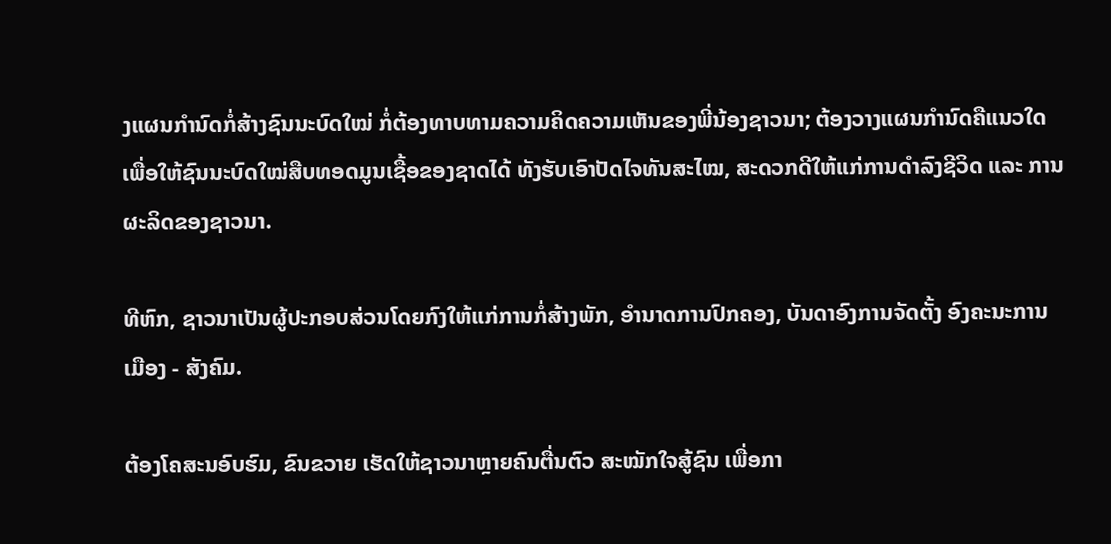ງແຜນກຳນົດກໍ່ສ້າງຊົນນະບົດໃໝ່ ກໍ່ຕ້ອງທາບທາມຄວາມຄິດຄວາມເຫັນຂອງພີ່ນ້ອງຊາວນາ; ຕ້ອງວາງແຜນກຳນົດຄືແນວໃດ ເພື່ອໃຫ້ຊົນນະບົດໃໝ່ສືບທອດມູນເຊື້ອຂອງຊາດໄດ້ ທັງຮັບເອົາປັດໄຈທັນສະໄໝ, ສະດວກດີໃຫ້ແກ່ການດຳລົງຊີວິດ ແລະ ການຜະລິດຂອງຊາວນາ.

ທີຫົກ, ຊາວນາເປັນຜູ້ປະກອບສ່ວນໂດຍກົງໃຫ້ແກ່ການກໍ່ສ້າງພັກ, ອຳນາດການປົກຄອງ, ບັນດາອົງການຈັດຕັ້ງ ອົງຄະນະການເມືອງ - ສັງຄົມ.

ຕ້ອງໂຄສະນອົບຮົມ, ຂົນຂວາຍ ເຮັດໃຫ້ຊາວນາຫຼາຍຄົນຕື່ນຕົວ ສະໝັກໃຈສູ້ຊົນ ເພື່ອກາ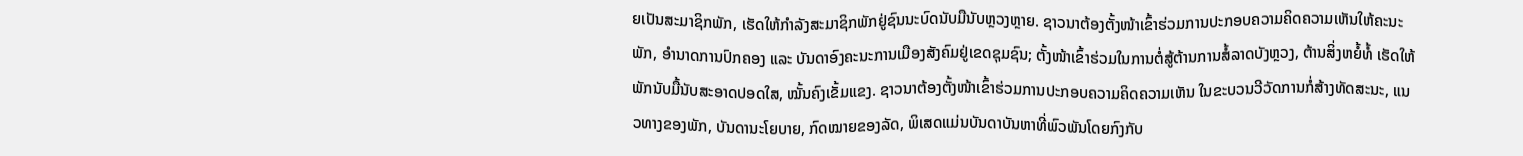ຍເປັນສະມາຊິກພັກ, ເຮັດໃຫ້ກຳລັງສະມາຊິກພັກຢູ່ຊົນນະບົດນັບມືນັບຫຼວງຫຼາຍ. ຊາວນາຕ້ອງຕັ້ງໜ້າເຂົ້າຮ່ວມການປະກອບຄວາມຄິດຄວາມເຫັນໃຫ້ຄະນະພັກ, ອຳນາດການປົກຄອງ ແລະ ບັນດາອົງຄະນະການເມືອງສັງຄົມຢູ່ເຂດຊຸມຊົນ; ຕັ້ງໜ້າເຂົ້າຮ່ວມໃນການຕໍ່ສູ້ຕ້ານການສໍ້ລາດບັງຫຼວງ, ຕ້ານສິ່ງຫຍໍ້ທໍ້ ເຮັດໃຫ້ພັກນັບມື້ນັບສະອາດປອດໃສ, ໝັ້ນຄົງເຂັ້ມແຂງ. ຊາວນາຕ້ອງຕັ້ງໜ້າເຂົ້າຮ່ວມການປະກອບຄວາມຄິດຄວາມເຫັນ ໃນຂະບວນວີວັດການກໍ່ສ້າງທັດສະນະ, ແນວທາງຂອງພັກ, ບັນດານະໂຍບາຍ, ກົດໝາຍຂອງລັດ, ພິເສດແມ່ນບັນດາບັນຫາທີ່ພົວພັນໂດຍກົງກັບ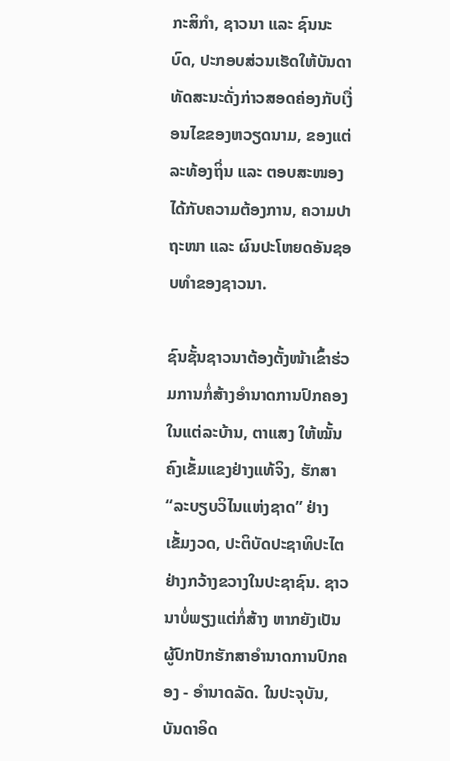ກະສິກຳ, ຊາວນາ ແລະ ຊົນນະບົດ, ປະກອບສ່ວນເຮັດໃຫ້ບັນດາທັດສະນະດັ່ງກ່າວສອດຄ່ອງກັບເງື່ອນໄຂຂອງຫວຽດນາມ, ຂອງແຕ່ລະທ້ອງຖິ່ນ ແລະ ຕອບສະໜອງໄດ້ກັບຄວາມຕ້ອງການ, ຄວາມປາຖະໜາ ແລະ ຜົນປະໂຫຍດອັນຊອບທຳຂອງຊາວນາ.

ຊົນຊັ້ນຊາວນາຕ້ອງຕັ້ງໜ້າເຂົ້າຮ່ວມການກໍ່ສ້າງອຳນາດການປົກຄອງໃນແຕ່ລະບ້ານ, ຕາແສງ ໃຫ້ໝັ້ນຄົງເຂັ້ມແຂງຢ່າງແທ້ຈິງ, ຮັກສາ “ລະບຽບວິໄນແຫ່ງຊາດ” ຢ່າງເຂັ້ມງວດ, ປະຕິບັດປະຊາທິປະໄຕຢ່າງກວ້າງຂວາງໃນປະຊາຊົນ. ຊາວນາບໍ່ພຽງແຕ່ກໍ່ສ້າງ ຫາກຍັງເປັນຜູ້ປົກປັກຮັກສາອຳນາດການປົກຄອງ - ອຳນາດລັດ. ໃນປະຈຸບັນ, ບັນດາອິດ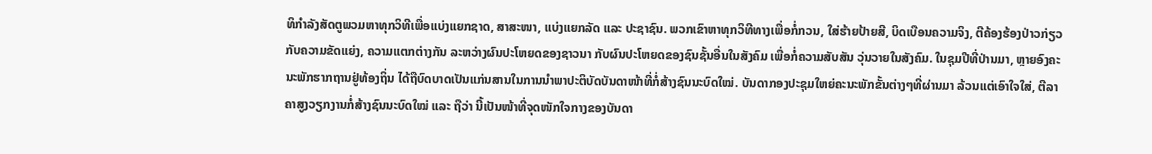ທິກຳລັງສັດຕູພວມຫາທຸກວິທີເພື່ອແບ່ງແຍກຊາດ, ສາສະໜາ, ແບ່ງແຍກລັດ ແລະ ປະຊາຊົນ. ພວກເຂົາຫາທຸກວິທີທາງເພື່ອກໍ່ກວນ, ໃສ່ຮ້າຍປ້າຍສີ, ບິດເບືອນຄວາມຈິງ, ຕີຄ້ອງຮ້ອງປ່າວກ່ຽວກັບຄວາມຂັດແຍ່ງ, ຄວາມແຕກຕ່າງກັນ ລະຫວ່າງຜົນປະໂຫຍດຂອງຊາວນາ ກັບຜົນປະໂຫຍດຂອງຊົນຊັ້ນອື່ນໃນສັງຄົມ ເພື່ອກໍ່ຄວາມສັບສັນ ວຸ່ນວາຍໃນສັງຄົມ. ໃນຊຸມປີທີ່ປ່ານມາ, ຫຼາຍອົງຄະນະພັກຮາກຖານຢູ່ທ້ອງຖິ່ນ ໄດ້ຖືບົດບາດເປັນແກ່ນສານໃນການນຳພາປະຕິບັດບັນດາໜ້າທີ່ກໍ່ສ້າງຊົນນະບົດໃໝ່. ບັນດາກອງປະຊຸມໃຫຍ່ຄະນະພັກຂັ້ນຕ່າງໆທີ່ຜ່ານມາ ລ້ວນແຕ່ເອົາໃຈໃສ່, ຕີລາຄາສູງວຽກງານກໍ່ສ້າງຊົນນະບົດໃໝ່ ແລະ ຖືວ່າ ນີ້ເປັນໜ້າທີ່ຈຸດໜັກໃຈກາງຂອງບັນດາ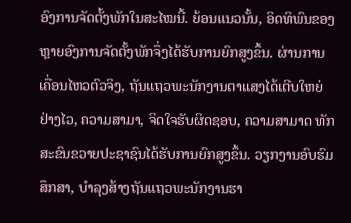ອົງການຈັດຕັ້ງພັກໃນສະໄໝນີ້. ຍ້ອນແນວນັ້ນ, ອິດທິພົນຂອງຫຼາຍອົງການຈັດຕັ້ງພັກຈຶ່ງໄດ້ຮັບການຍົກສູງຂຶ້ນ. ຜ່ານການເຄື່ອນໄຫວຕົວຈິງ, ຖັນແຖວພະນັກງານຕາແສງໄດ້ເຕີບໃຫຍ່ຢ່າງໄວ, ຄວາມສາມາ, ຈິດໃຈຮັບຜິດຊອບ, ຄວາມສາມາດ ທັກສະຂົນຂວາຍປະຊາຊົນໄດ້ຮັບການຍົກສູງຂຶ້ນ. ວຽກງານອົບຮົມສຶກສາ, ບຳລຸງສ້າງຖັນແຖວພະນັກງານຮາ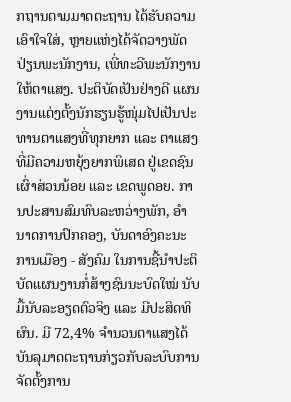ກຖານຕາມມາດຕະຖານ ໄດ້ຮັບຄວາມເອົາໃຈໃສ່, ຫຼາຍແຫ່ງໄດ້ຈັດວາງພັດປ່ຽນພະນັກງານ, ເພີ່ທະວີພະນັກງານໃຫ້ຕາແສງ. ປະຕິບັດເປັນຢ່າງດີ ແຜນງານແຕ່ງຕັ້ງນັກຮຽນຮູ້ໜຸ່ມໄປເປັນປະທານຕາແສງທີ່ທຸກຍາກ ແລະ ຕາແສງທີ່ມີຄວາມຫຍຸ້ງຍາກພິເສດ ຢູ່ເຂດຊົນເຜົ່າສ່ວນນ້ອຍ ແລະ ເຂດພູດອຍ. ການປະສານສົມທົບລະຫວ່າງພັກ, ອຳນາດການປົກຄອງ, ບັນດາອົງຄະນະການເມືອງ - ສັງຄົມ ໃນການຊີ້ນຳປະຕິບັດແຜນງານກໍ່ສ້າງຊົນນະບົດໃໝ່ ນັບມື້ນັບລະອຽດຕົວຈິງ ແລະ ມີປະສິດທິຜົນ. ມີ 72,4% ຈຳນວນຕາແສງໄດ້ບັນລຸມາດຕະຖານກ່ຽວກັບລະບົບການຈັດຕັ້ງການ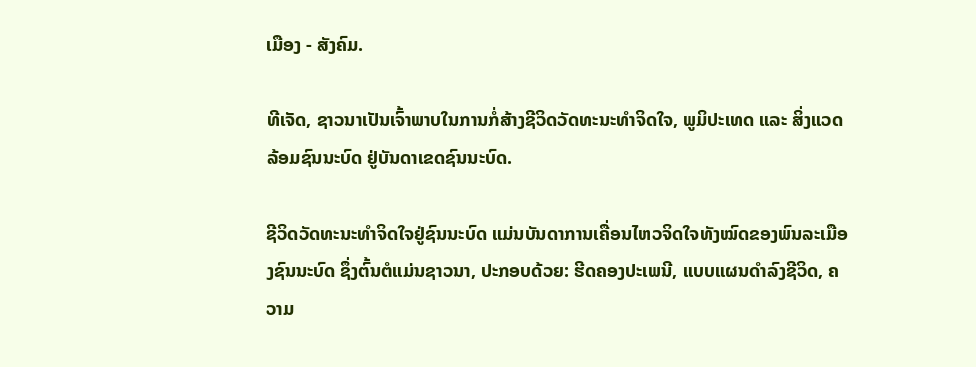ເມືອງ - ສັງຄົມ.

ທີເຈັດ, ຊາວນາເປັນເຈົ້າພາບໃນການກໍ່ສ້າງຊີວິດວັດທະນະທຳຈິດໃຈ, ພູມິປະເທດ ແລະ ສິ່ງແວດລ້ອມຊົນນະບົດ ຢູ່ບັນດາເຂດຊົນນະບົດ.

ຊີວິດວັດທະນະທຳຈິດໃຈຢູ່ຊົນນະບົດ ແມ່ນບັນດາການເຄື່ອນໄຫວຈິດໃຈທັງໝົດຂອງພົນລະເມືອງຊົນນະບົດ ຊຶ່ງຕົ້ນຕໍແມ່ນຊາວນາ, ປະກອບດ້ວຍ: ຮີດຄອງປະເພນີ, ແບບແຜນດຳລົງຊີວິດ, ຄວາມ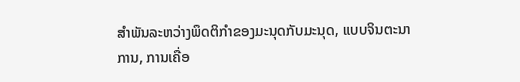ສຳພັນລະຫວ່າງພຶດຕິກຳຂອງມະນຸດກັບມະນຸດ, ແບບຈິນຕະນາການ, ການເຄື່ອ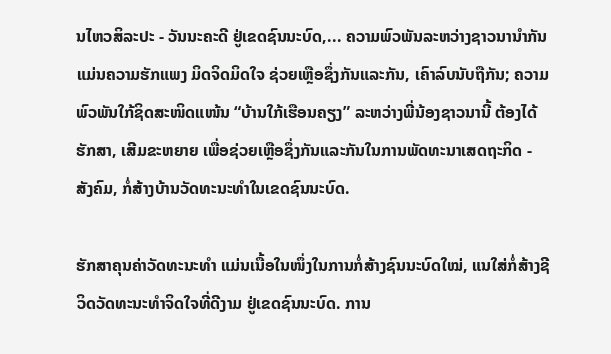ນໄຫວສິລະປະ - ວັນນະຄະດີ ຢູ່ເຂດຊົນນະບົດ,... ຄວາມພົວພັນລະຫວ່າງຊາວນານຳກັນ ແມ່ນຄວາມຮັກແພງ ມິດຈິດມິດໃຈ ຊ່ວຍເຫຼືອຊຶ່ງກັນແລະກັນ, ເຄົາລົບນັບຖືກັນ; ຄວາມພົວພັນໃກ້ຊິດສະໜິດແໜ້ນ “ບ້ານໃກ້ເຮືອນຄຽງ” ລະຫວ່າງພີ່ນ້ອງຊາວນານີ້ ຕ້ອງໄດ້ຮັກສາ, ເສີມຂະຫຍາຍ ເພື່ອຊ່ວຍເຫຼືອຊຶ່ງກັນແລະກັນໃນການພັດທະນາເສດຖະກິດ - ສັງຄົມ, ກໍ່ສ້າງບ້ານວັດທະນະທຳໃນເຂດຊົນນະບົດ.

ຮັກສາຄຸນຄ່າວັດທະນະທຳ ແມ່ນເນື້ອໃນໜຶ່ງໃນການກໍ່ສ້າງຊົນນະບົດໃໝ່, ແນໃສ່ກໍ່ສ້າງຊີວິດວັດທະນະທຳຈິດໃຈທີ່ດີງາມ ຢູ່ເຂດຊົນນະບົດ. ການ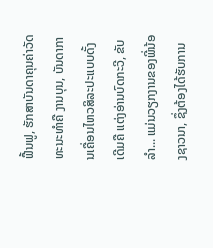ຟື້ນຟູ, ຮັກສາບັນດາຄຸນຄ່າວັດທະນະທຳຄື ງານບຸນ, ບັນດາການເຄື່ອນໄຫວສິລະປະແບບດັ້ງເດີມຄື ແຕ່ງອ່ານບົດກະວີ, ຂັບລຳ... ແມ່ນວຽກງານຂອງພີ່ນ້ອງຊາວນາ, ຊຶ່ງຕ້ອງໄດ້ຮັບການ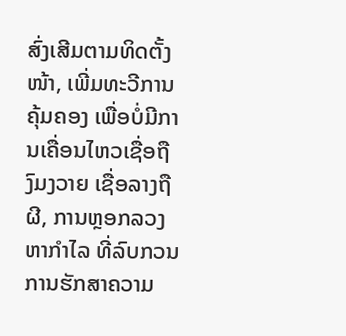ສົ່ງເສີມຕາມທິດຕັ້ງໜ້າ, ເພີ່ມທະວີການຄຸ້ມຄອງ ເພື່ອບໍ່ມີການເຄື່ອນໄຫວເຊື່ອຖືງົມງວາຍ ເຊື່ອລາງຖືຜີ, ການຫຼອກລວງຫາກຳໄລ ທີ່ລົບກວນການຮັກສາຄວາມ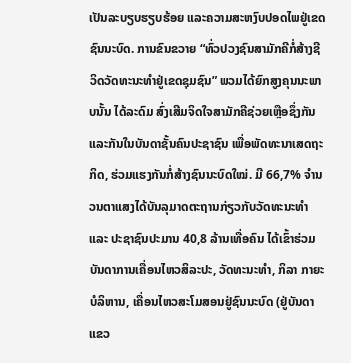ເປັນລະບຽບຮຽບຮ້ອຍ ແລະຄວາມສະຫງົບປອດໄພຢູ່ເຂດຊົນນະບົດ. ການຂົນຂວາຍ “ທົ່ວປວງຊົນສາມັກຄີກໍ່ສ້າງຊີວິດວັດທະນະທຳຢູ່ເຂດຊຸມຊົນ” ພວມໄດ້ຍົກສູງຄຸນນະພາບນັ້ນ ໄດ້ລະດົມ ສົ່ງເສີມຈິດໃຈສາມັກຄີຊ່ວຍເຫຼືອຊຶ່ງກັນແລະກັນໃນບັນດາຊັ້ນຄົນປະຊາຊົນ ເພື່ອພັດທະນາເສດຖະກິດ, ຮ່ວມແຮງກັນກໍ່ສ້າງຊົນນະບົດໃໝ່. ມີ 66,7% ຈຳນວນຕາແສງໄດ້ບັນລຸມາດຕະຖານກ່ຽວກັບວັດທະນະທຳ ແລະ ປະຊາຊົນປະມານ 40,8 ລ້ານເທື່ອຄົນ ໄດ້ເຂົ້າຮ່ວມບັນດາການເຄື່ອນໄຫວສິລະປະ, ວັດທະນະທຳ, ກິລາ ກາຍະບໍລິຫານ, ເຄື່ອນໄຫວສະໂມສອນຢູ່ຊົນນະບົດ (ຢູ່ບັນດາແຂວ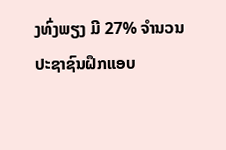ງທົ່ງພຽງ ມີ 27% ຈຳນວນປະຊາຊົນຝຶກແອບ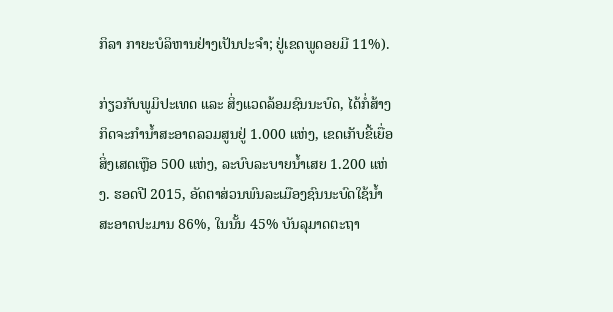ກິລາ ກາຍະບໍລິຫານຢ່າງເປັນປະຈຳ; ຢູ່ເຂດພູດອຍມີ 11%).

ກ່ຽວກັບພູມິປະເທດ ແລະ ສິ່ງແວດລ້ອມຊົນນະບົດ, ໄດ້ກໍ່ສ້າງກິດຈະກຳນ້ຳສະອາດລວມສູນຢູ່ 1.000 ແຫ່ງ, ເຂດເກັບຂີ້ເຍື່ອສິ່ງເສດເຫຼືອ 500 ແຫ່ງ, ລະບົບລະບາຍນ້ຳເສຍ 1.200 ແຫ່ງ. ຮອດປີ 2015, ອັດຕາສ່ວນພົນລະເມືອງຊົນນະບົດໃຊ້ນ້ຳສະອາດປະມານ 86%, ໃນນັ້ນ 45% ບັນລຸມາດຕະຖາ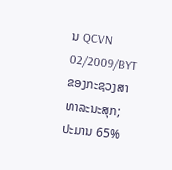ນ QCVN 02/2009/BYT ຂອງກະຊວງສາທາລະນະສຸກ; ປະມານ 65%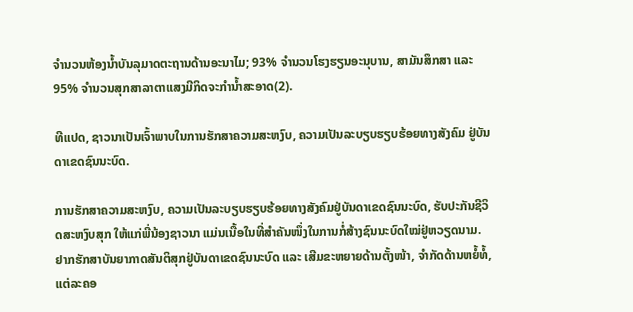ຈຳນວນຫ້ອງນ້ຳບັນລຸມາດຕະຖານດ້ານອະນາໄມ; 93% ຈຳນວນໂຮງຮຽນອະນຸບານ, ສາມັນສຶກສາ ແລະ 95% ຈຳນວນສຸກສາລາຕາແສງມີກິດຈະກຳນ້ຳສະອາດ(2).

ທີແປດ, ຊາວນາເປັນເຈົ້າພາບໃນການຮັກສາຄວາມສະຫງົບ, ຄວາມເປັນລະບຽບຮຽບຮ້ອຍທາງສັງຄົມ ຢູ່ບັນດາເຂດຊົນນະບົດ.

ການຮັກສາຄວາມສະຫງົບ, ຄວາມເປັນລະບຽບຮຽບຮ້ອຍທາງສັງຄົມຢູ່ບັນດາເຂດຊົນນະບົດ, ຮັບປະກັນຊີວິດສະຫງົບສຸກ ໃຫ້ແກ່ພີ່ນ້ອງຊາວນາ ແມ່ນເນື້ອໃນທີ່ສຳຄັນໜຶ່ງໃນການກໍ່ສ້າງຊົນນະບົດໃໝ່ຢູ່ຫວຽດນາມ. ຢາກຮັກສາບັນຍາກາດສັນຕິສຸກຢູ່ບັນດາເຂດຊົນນະບົດ ແລະ ເສີມຂະຫຍາຍດ້ານຕັ້ງໜ້າ, ຈຳກັດດ້ານຫຍໍ້ທໍ້, ແຕ່ລະຄອ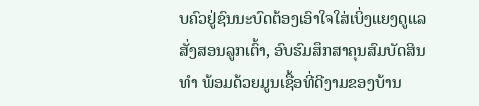ບຄົວຢູ່ຊົນນະບົດຕ້ອງເອົາໃຈໃສ່ເບິ່ງແຍງດູແລ ສັ່ງສອນລູກເຕົ້າ, ອົບຮົມສຶກສາຄຸນສົມບັດສິນທຳ ພ້ອມດ້ວຍມູນເຊື້ອທີ່ດີງາມຂອງບ້ານ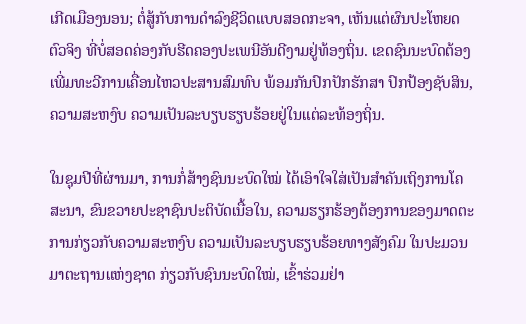ເກີດເມືອງນອນ; ຕໍ່ສູ້ກັບການດຳລົງຊີວິດແບບສອດກະຈາ, ເຫັນແຕ່ຜົນປະໂຫຍດຕົວຈິງ ທີ່ບໍ່ສອດຄ່ອງກັບຮີດຄອງປະເພນີອັນດີງາມຢູ່ທ້ອງຖິ່ນ. ເຂດຊົນນະບົດຕ້ອງເພີ່ມທະວີການເຄື່ອນໄຫວປະສານສົມທົບ ພ້ອມກັນປົກປັກຮັກສາ ປົກປ້ອງຊັບສິນ, ຄວາມສະຫງົບ ຄວາມເປັນລະບຽບຮຽບຮ້ອຍຢູ່ໃນແຕ່ລະທ້ອງຖິ່ນ.

ໃນຊຸມປີທີ່ຜ່ານມາ, ການກໍ່ສ້າງຊົນນະບົດໃໝ່ ໄດ້ເອົາໃຈໃສ່ເປັນສຳຄັນເຖິງການໂຄສະນາ, ຂົນຂວາຍປະຊາຊົນປະຕິບັດເນື້ອໃນ, ຄວາມຮຽກຮ້ອງຕ້ອງການຂອງມາດຕະການກ່ຽວກັບຄວາມສະຫງົບ ຄວາມເປັນລະບຽບຮຽບຮ້ອຍທາງສັງຄົມ ໃນປະມວນມາຕະຖານແຫ່ງຊາດ ກ່ຽວກັບຊົນນະບົດໃໝ່, ເຂົ້າຮ່ວມຢ່າ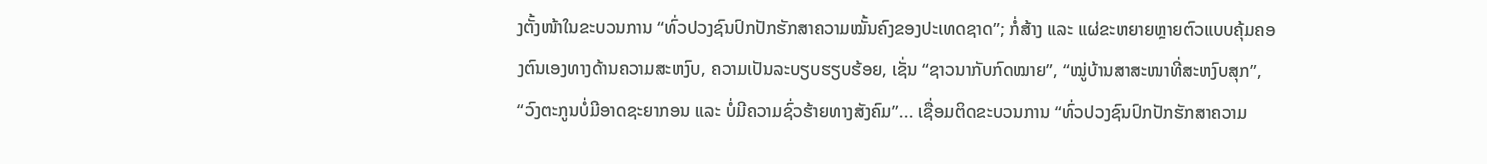ງຕັ້ງໜ້າໃນຂະບວນການ “ທົ່ວປວງຊົນປົກປັກຮັກສາຄວາມໝັ້ນຄົງຂອງປະເທດຊາດ”; ກໍ່ສ້າງ ແລະ ແຜ່ຂະຫຍາຍຫຼາຍຕົວແບບຄຸ້ມຄອງຕົນເອງທາງດ້ານຄວາມສະຫງົບ, ຄວາມເປັນລະບຽບຮຽບຮ້ອຍ, ເຊັ່ນ “ຊາວນາກັບກົດໝາຍ”, “ໝູ່ບ້ານສາສະໜາທີ່ສະຫງົບສຸກ”, “ວົງຕະກູນບໍ່ມີອາດຊະຍາກອນ ແລະ ບໍ່ມີຄວາມຊົ່ວຮ້າຍທາງສັງຄົມ”... ເຊື່ອມຕິດຂະບວນການ “ທົ່ວປວງຊົນປົກປັກຮັກສາຄວາມ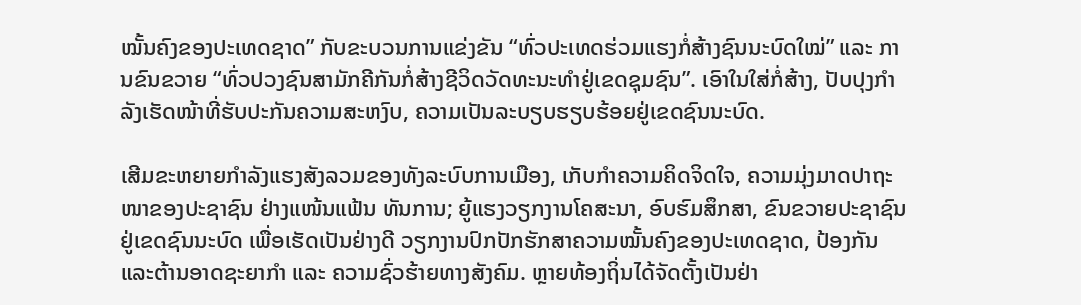ໝັ້ນຄົງຂອງປະເທດຊາດ” ກັບຂະບວນການແຂ່ງຂັນ “ທົ່ວປະເທດຮ່ວມແຮງກໍ່ສ້າງຊົນນະບົດໃໝ່” ແລະ ການຂົນຂວາຍ “ທົ່ວປວງຊົນສາມັກຄີກັນກໍ່ສ້າງຊີວິດວັດທະນະທຳຢູ່ເຂດຊຸມຊົນ”. ເອົາໃນໃສ່ກໍ່ສ້າງ, ປັບປຸງກຳລັງເຮັດໜ້າທີ່ຮັບປະກັນຄວາມສະຫງົບ, ຄວາມເປັນລະບຽບຮຽບຮ້ອຍຢູ່ເຂດຊົນນະບົດ.

ເສີມຂະຫຍາຍກຳລັງແຮງສັງລວມຂອງທັງລະບົບການເມືອງ, ເກັບກຳຄວາມຄິດຈິດໃຈ, ຄວາມມຸ່ງມາດປາຖະໜາຂອງປະຊາຊົນ ຢ່າງແໜ້ນແຟ້ນ ທັນການ; ຍູ້ແຮງວຽກງານໂຄສະນາ, ອົບຮົມສຶກສາ, ຂົນຂວາຍປະຊາຊົນຢູ່ເຂດຊົນນະບົດ ເພື່ອເຮັດເປັນຢ່າງດີ ວຽກງານປົກປັກຮັກສາຄວາມໝັ້ນຄົງຂອງປະເທດຊາດ, ປ້ອງກັນແລະຕ້ານອາດຊະຍາກຳ ແລະ ຄວາມຊົ່ວຮ້າຍທາງສັງຄົມ. ຫຼາຍທ້ອງຖິ່ນໄດ້ຈັດຕັ້ງເປັນຢ່າ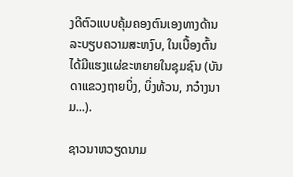ງດີຕົວແບບຄຸ້ມຄອງຕົນເອງທາງດ້ານລະບຽບຄວາມສະຫງົບ, ໃນເບື້ອງຕົ້ນໄດ້ມີແຮງແຜ່ຂະຫຍາຍໃນຊຸມຊົນ (ບັນດາແຂວງຖາຍບິ່ງ, ບິ່ງທ້ວນ, ກວ໋າງນາມ...).

ຊາວນາຫວຽດນາມ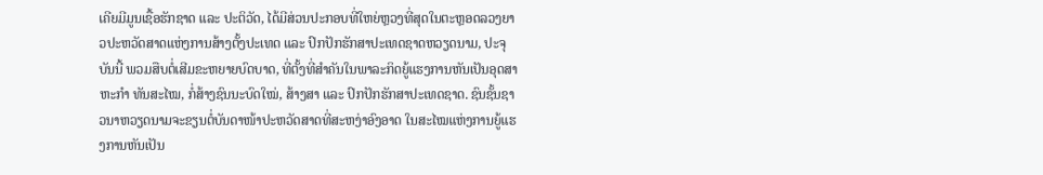ເຄີຍມີມູນເຊື້ອຮັກຊາດ ແລະ ປະຕິວັດ, ໄດ້ມີສ່ວນປະກອບທີ່ໃຫຍ່ຫຼວງທີ່ສຸດໃນຕະຫຼອດລວງຍາວປະຫວັດສາດແຫ່ງການສ້າງຕັ້ງປະເທດ ແລະ ປົກປັກຮັກສາປະເທດຊາດຫວຽດນາມ, ປະຈຸບັນນີ້ ພວມສືບຕໍ່ເສີມຂະຫຍາຍບົດບາດ, ທີ່ຕັ້ງທີ່ສຳຄັນໃນພາລະກິດຍູ້ແຮງການຫັນເປັນອຸດສາຫະກຳ ທັນສະໄໝ, ກໍ່ສ້າງຊົນນະບົດໃໝ່, ສ້າງສາ ແລະ ປົກປັກຮັກສາປະເທດຊາດ. ຊົນຊັ້ນຊາວນາຫວຽດນາມຈະຂຽນຕໍ່ບັນດາໜ້າປະຫວັດສາດທີ່ສະຫງ່າອົງອາດ ໃນສະໄໝແຫ່ງການຍູ້ແຮງການຫັນເປັນ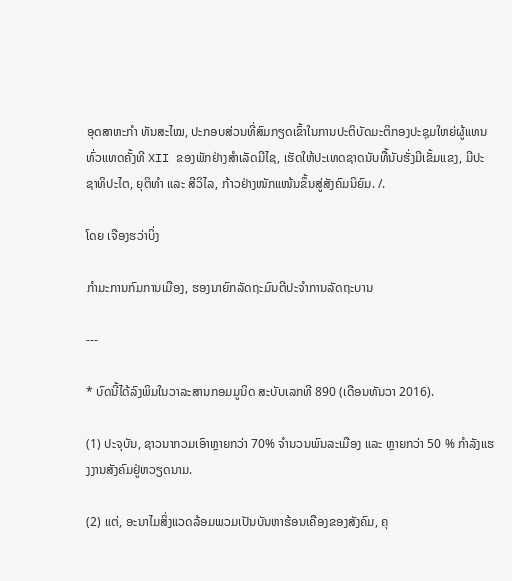ອຸດສາຫະກຳ ທັນສະໄໝ, ປະກອບສ່ວນທີ່ສົມກຽດເຂົ້າໃນການປະຕິບັດມະຕິກອງປະຊຸມໃຫຍ່ຜູ້ແທນທົ່ວແທດຄັ້ງທີ XII ຂອງພັກຢ່າງສຳເລັດມີໄຊ, ເຮັດໃຫ້ປະເທດຊາດນັບທື້ນັບຮັ່ງມີເຂັ້ມແຂງ, ມີປະຊາທິປະໄຕ, ຍຸຕິທຳ ແລະ ສີວິໄລ, ກ້າວຢ່າງໜັກແໜ້ນຂຶ້ນສູ່ສັງຄົມນິຍົມ. /.

ໂດຍ ເຈືອງຮວ່າບິ່ງ

ກຳມະການກົມການເມືອງ, ຮອງນາຍົກລັດຖະມົນຕີປະຈຳການລັດຖະບານ

---

* ບົດນີ້ໄດ້ລົງພິມໃນວາລະສານກອມມູນິດ ສະບັບເລກທີ 890 (ເດືອນທັນວາ 2016).

(1) ປະຈຸບັນ, ຊາວນາກວມເອົາຫຼາຍກວ່າ 70% ຈຳນວນພົນລະເມືອງ ແລະ ຫຼາຍກວ່າ 50 % ກຳລັງແຮງງານສັງຄົມຢູ່ຫວຽດນາມ.

(2) ແຕ່, ອະນາໄມສິ່ງແວດລ້ອມພວມເປັນບັນຫາຮ້ອນເຄືອງຂອງສັງຄົມ, ຄຸ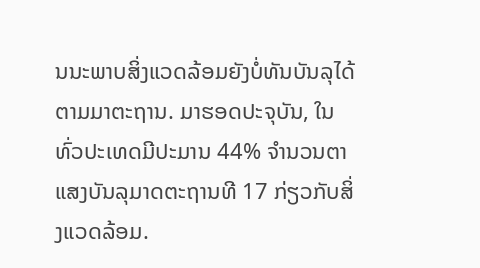ນນະພາບສິ່ງແວດລ້ອມຍັງບໍ່ທັນບັນລຸໄດ້ຕາມມາຕະຖານ. ມາຮອດປະຈຸບັນ, ໃນທົ່ວປະເທດມີປະມານ 44% ຈຳນວນຕາແສງບັນລຸມາດຕະຖານທີ 17 ກ່ຽວກັບສິ່ງແວດລ້ອມ.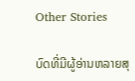Other Stories

ບົດທີ່ມີຜູ້ອ່ານຫລາຍສຸ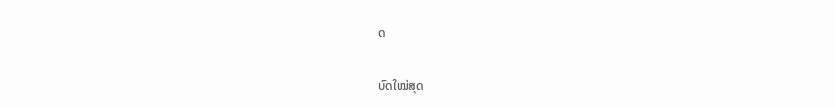ດ

ບົດໃໝ່ສຸດ